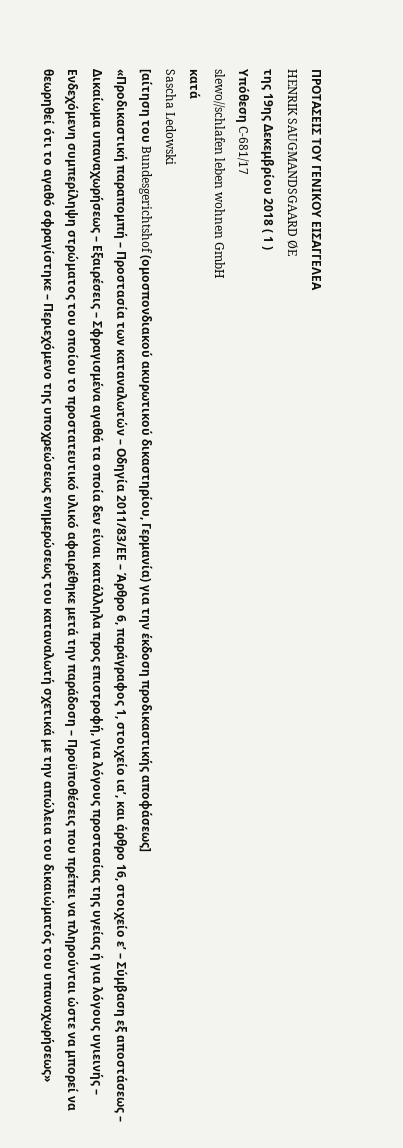ΠΡΟΤΑΣΕΙΣ ΤΟΥ ΓΕΝΙΚΟΥ ΕΙΣΑΓΓΕΛΕΑ
HENRIK SAUGMANDSGAARD ØE
της 19ης Δεκεμβρίου 2018 ( 1 )
Υπόθεση C‑681/17
slewo//schlafen leben wohnen GmbH
κατά
Sascha Ledowski
[αίτηση του Bundesgerichtshof (ομοσπονδιακού ακυρωτικού δικαστηρίου, Γερμανία) για την έκδοση προδικαστικής αποφάσεως]
«Προδικαστική παραπομπή – Προστασία των καταναλωτών – Οδηγία 2011/83/ΕΕ – Άρθρο 6, παράγραφος 1, στοιχείο ιαʹ, και άρθρο 16, στοιχείο εʹ – Σύμβαση εξ αποστάσεως – Δικαίωμα υπαναχωρήσεως – Εξαιρέσεις – Σφραγισμένα αγαθά τα οποία δεν είναι κατάλληλα προς επιστροφή, για λόγους προστασίας της υγείας ή για λόγους υγιεινής – Ενδεχόμενη συμπερίληψη στρώματος του οποίου το προστατευτικό υλικό αφαιρέθηκε μετά την παράδοση – Προϋποθέσεις που πρέπει να πληρούνται ώστε να μπορεί να θεωρηθεί ότι το αγαθό σφραγίστηκε – Περιεχόμενο της υποχρεώσεως ενημερώσεως του καταναλωτή σχετικά με την απώλεια του δικαιώματός του υπαναχωρήσεως»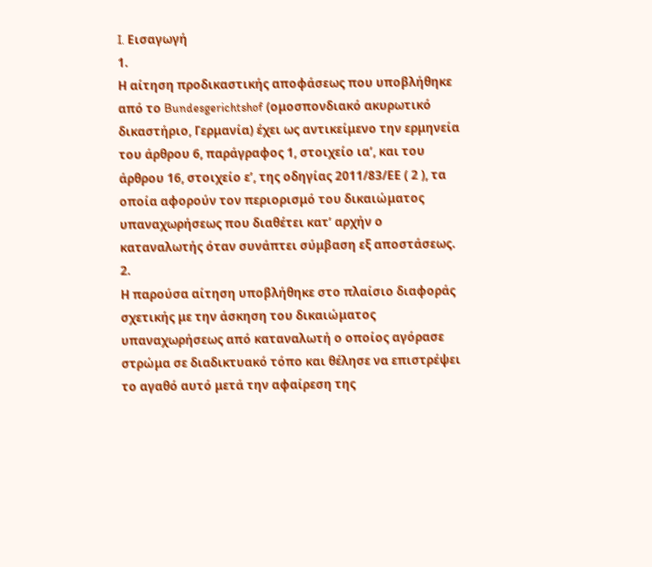I. Εισαγωγή
1.
Η αίτηση προδικαστικής αποφάσεως που υποβλήθηκε από το Bundesgerichtshof (ομοσπονδιακό ακυρωτικό δικαστήριο, Γερμανία) έχει ως αντικείμενο την ερμηνεία του άρθρου 6, παράγραφος 1, στοιχείο ιαʹ, και του άρθρου 16, στοιχείο εʹ, της οδηγίας 2011/83/ΕΕ ( 2 ), τα οποία αφορούν τον περιορισμό του δικαιώματος υπαναχωρήσεως που διαθέτει κατ’ αρχήν ο καταναλωτής όταν συνάπτει σύμβαση εξ αποστάσεως.
2.
Η παρούσα αίτηση υποβλήθηκε στο πλαίσιο διαφοράς σχετικής με την άσκηση του δικαιώματος υπαναχωρήσεως από καταναλωτή ο οποίος αγόρασε στρώμα σε διαδικτυακό τόπο και θέλησε να επιστρέψει το αγαθό αυτό μετά την αφαίρεση της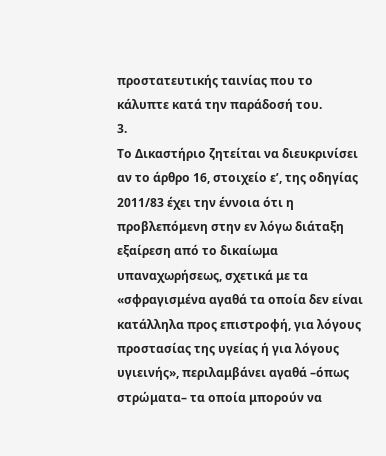προστατευτικής ταινίας που το κάλυπτε κατά την παράδοσή του.
3.
Tο Δικαστήριο ζητείται να διευκρινίσει αν το άρθρο 16, στοιχείο εʹ, της οδηγίας 2011/83 έχει την έννοια ότι η προβλεπόμενη στην εν λόγω διάταξη εξαίρεση από το δικαίωμα υπαναχωρήσεως, σχετικά με τα «σφραγισμένα αγαθά τα οποία δεν είναι κατάλληλα προς επιστροφή, για λόγους προστασίας της υγείας ή για λόγους υγιεινής», περιλαμβάνει αγαθά –όπως στρώματα– τα οποία μπορούν να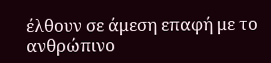έλθουν σε άμεση επαφή με το ανθρώπινο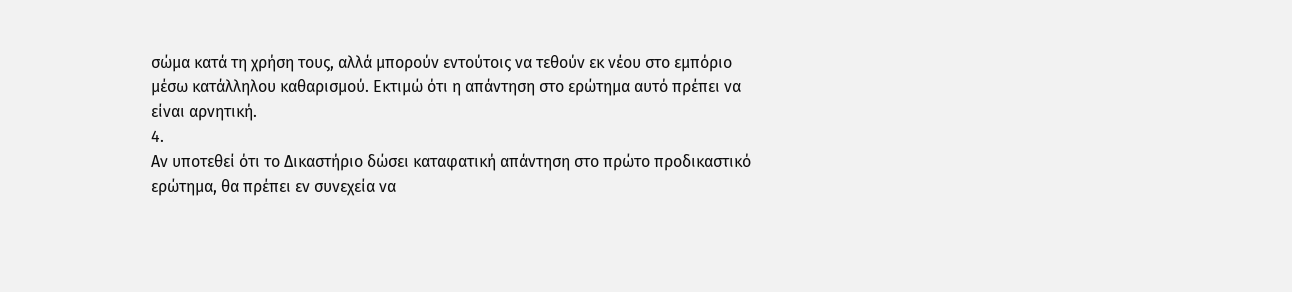σώμα κατά τη χρήση τους, αλλά μπορούν εντούτοις να τεθούν εκ νέου στο εμπόριο μέσω κατάλληλου καθαρισμού. Εκτιμώ ότι η απάντηση στο ερώτημα αυτό πρέπει να είναι αρνητική.
4.
Αν υποτεθεί ότι το Δικαστήριο δώσει καταφατική απάντηση στο πρώτο προδικαστικό ερώτημα, θα πρέπει εν συνεχεία να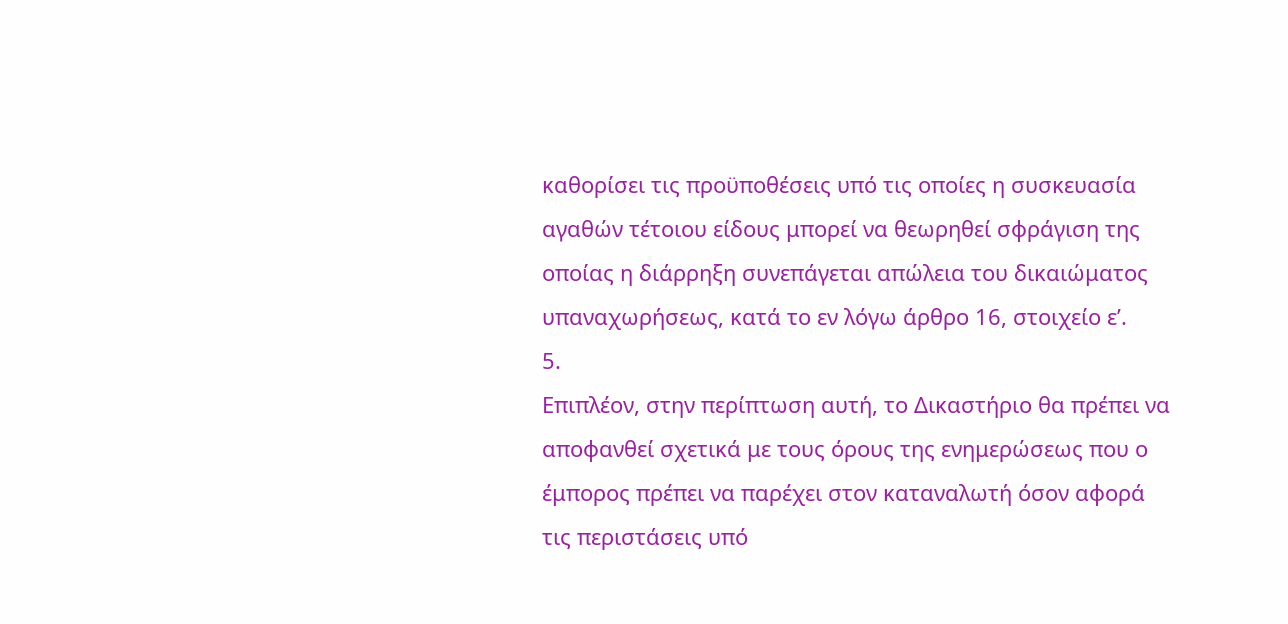καθορίσει τις προϋποθέσεις υπό τις οποίες η συσκευασία αγαθών τέτοιου είδους μπορεί να θεωρηθεί σφράγιση της οποίας η διάρρηξη συνεπάγεται απώλεια του δικαιώματος υπαναχωρήσεως, κατά το εν λόγω άρθρο 16, στοιχείο εʹ.
5.
Επιπλέον, στην περίπτωση αυτή, το Δικαστήριο θα πρέπει να αποφανθεί σχετικά με τους όρους της ενημερώσεως που ο έμπορος πρέπει να παρέχει στον καταναλωτή όσον αφορά τις περιστάσεις υπό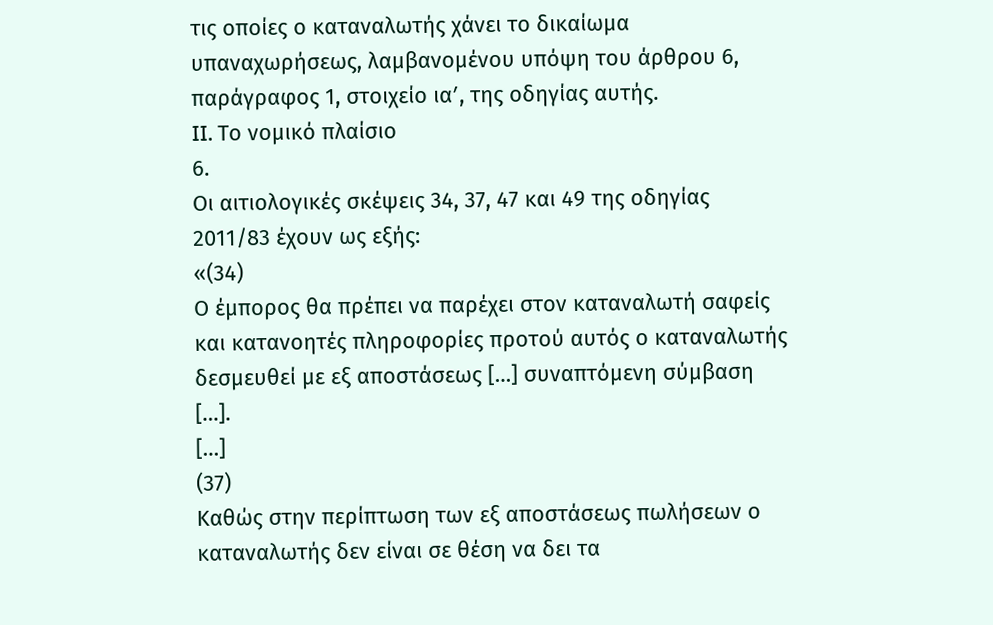τις οποίες ο καταναλωτής χάνει το δικαίωμα υπαναχωρήσεως, λαμβανομένου υπόψη του άρθρου 6, παράγραφος 1, στοιχείο ιαʹ, της οδηγίας αυτής.
II. Το νομικό πλαίσιο
6.
Οι αιτιολογικές σκέψεις 34, 37, 47 και 49 της οδηγίας 2011/83 έχουν ως εξής:
«(34)
Ο έμπορος θα πρέπει να παρέχει στον καταναλωτή σαφείς και κατανοητές πληροφορίες προτού αυτός ο καταναλωτής δεσμευθεί με εξ αποστάσεως […] συναπτόμενη σύμβαση […].
[…]
(37)
Καθώς στην περίπτωση των εξ αποστάσεως πωλήσεων ο καταναλωτής δεν είναι σε θέση να δει τα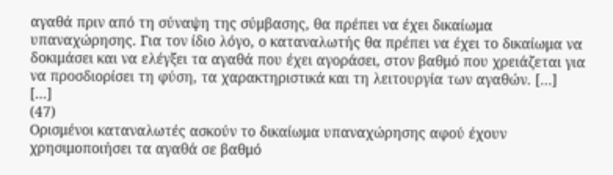αγαθά πριν από τη σύναψη της σύμβασης, θα πρέπει να έχει δικαίωμα υπαναχώρησης. Για τον ίδιο λόγο, ο καταναλωτής θα πρέπει να έχει το δικαίωμα να δοκιμάσει και να ελέγξει τα αγαθά που έχει αγοράσει, στον βαθμό που χρειάζεται για να προσδιορίσει τη φύση, τα χαρακτηριστικά και τη λειτουργία των αγαθών. […]
[…]
(47)
Ορισμένοι καταναλωτές ασκούν το δικαίωμα υπαναχώρησης αφού έχουν χρησιμοποιήσει τα αγαθά σε βαθμό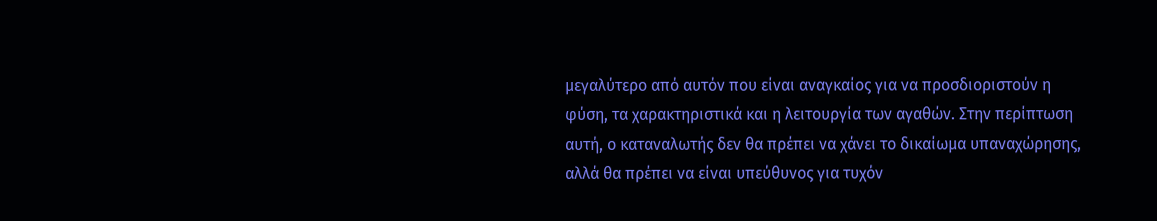μεγαλύτερο από αυτόν που είναι αναγκαίος για να προσδιοριστούν η φύση, τα χαρακτηριστικά και η λειτουργία των αγαθών. Στην περίπτωση αυτή, ο καταναλωτής δεν θα πρέπει να χάνει το δικαίωμα υπαναχώρησης, αλλά θα πρέπει να είναι υπεύθυνος για τυχόν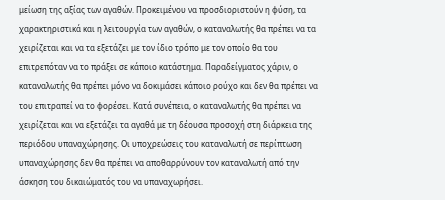μείωση της αξίας των αγαθών. Προκειμένου να προσδιοριστούν η φύση, τα χαρακτηριστικά και η λειτουργία των αγαθών, ο καταναλωτής θα πρέπει να τα χειρίζεται και να τα εξετάζει με τον ίδιο τρόπο με τον οποίο θα του επιτρεπόταν να το πράξει σε κάποιο κατάστημα. Παραδείγματος χάριν, ο καταναλωτής θα πρέπει μόνο να δοκιμάσει κάποιο ρούχο και δεν θα πρέπει να του επιτραπεί να το φορέσει. Κατά συνέπεια, ο καταναλωτής θα πρέπει να χειρίζεται και να εξετάζει τα αγαθά με τη δέουσα προσοχή στη διάρκεια της περιόδου υπαναχώρησης. Οι υποχρεώσεις του καταναλωτή σε περίπτωση υπαναχώρησης δεν θα πρέπει να αποθαρρύνουν τον καταναλωτή από την άσκηση του δικαιώματός του να υπαναχωρήσει.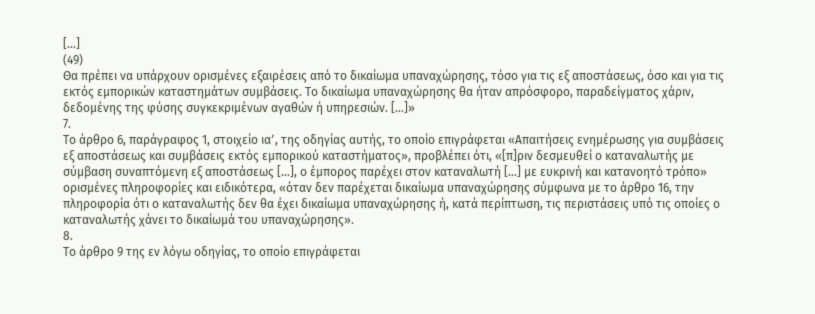[…]
(49)
Θα πρέπει να υπάρχουν ορισμένες εξαιρέσεις από το δικαίωμα υπαναχώρησης, τόσο για τις εξ αποστάσεως, όσο και για τις εκτός εμπορικών καταστημάτων συμβάσεις. Το δικαίωμα υπαναχώρησης θα ήταν απρόσφορο, παραδείγματος χάριν, δεδομένης της φύσης συγκεκριμένων αγαθών ή υπηρεσιών. […]»
7.
Το άρθρο 6, παράγραφος 1, στοιχείο ιαʹ, της οδηγίας αυτής, το οποίο επιγράφεται «Απαιτήσεις ενημέρωσης για συμβάσεις εξ αποστάσεως και συμβάσεις εκτός εμπορικού καταστήματος», προβλέπει ότι, «[π]ριν δεσμευθεί ο καταναλωτής με σύμβαση συναπτόμενη εξ αποστάσεως […], ο έμπορος παρέχει στον καταναλωτή […] με ευκρινή και κατανοητό τρόπο» ορισμένες πληροφορίες και ειδικότερα, «όταν δεν παρέχεται δικαίωμα υπαναχώρησης σύμφωνα με το άρθρο 16, την πληροφορία ότι ο καταναλωτής δεν θα έχει δικαίωμα υπαναχώρησης ή, κατά περίπτωση, τις περιστάσεις υπό τις οποίες ο καταναλωτής χάνει το δικαίωμά του υπαναχώρησης».
8.
Το άρθρο 9 της εν λόγω οδηγίας, το οποίο επιγράφεται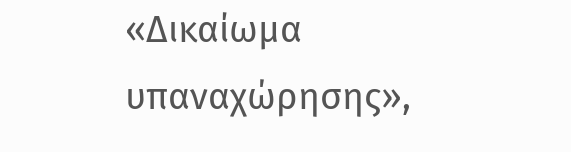«Δικαίωμα υπαναχώρησης»,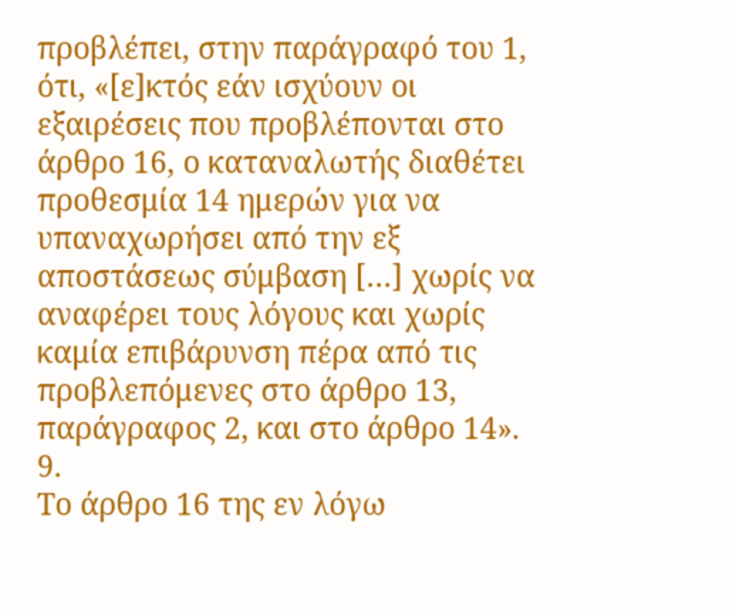προβλέπει, στην παράγραφό του 1, ότι, «[ε]κτός εάν ισχύουν οι εξαιρέσεις που προβλέπονται στο άρθρο 16, ο καταναλωτής διαθέτει προθεσμία 14 ημερών για να υπαναχωρήσει από την εξ αποστάσεως σύμβαση […] χωρίς να αναφέρει τους λόγους και χωρίς καμία επιβάρυνση πέρα από τις προβλεπόμενες στο άρθρο 13, παράγραφος 2, και στο άρθρο 14».
9.
Το άρθρο 16 της εν λόγω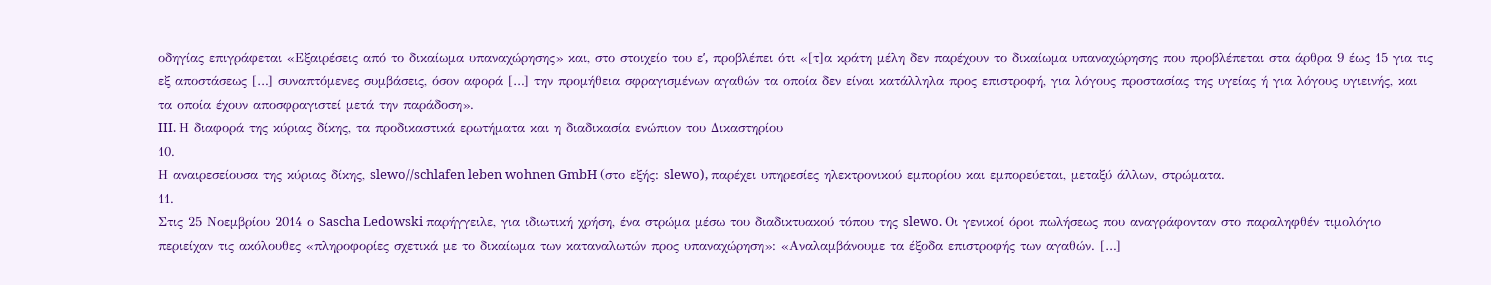οδηγίας επιγράφεται «Εξαιρέσεις από το δικαίωμα υπαναχώρησης» και, στο στοιχείο του εʹ, προβλέπει ότι «[τ]α κράτη μέλη δεν παρέχουν το δικαίωμα υπαναχώρησης που προβλέπεται στα άρθρα 9 έως 15 για τις εξ αποστάσεως […] συναπτόμενες συμβάσεις, όσον αφορά […] την προμήθεια σφραγισμένων αγαθών τα οποία δεν είναι κατάλληλα προς επιστροφή, για λόγους προστασίας της υγείας ή για λόγους υγιεινής, και τα οποία έχουν αποσφραγιστεί μετά την παράδοση».
III. Η διαφορά της κύριας δίκης, τα προδικαστικά ερωτήματα και η διαδικασία ενώπιον του Δικαστηρίου
10.
Η αναιρεσείουσα της κύριας δίκης, slewo//schlafen leben wohnen GmbH (στο εξής: slewo), παρέχει υπηρεσίες ηλεκτρονικού εμπορίου και εμπορεύεται, μεταξύ άλλων, στρώματα.
11.
Στις 25 Νοεμβρίου 2014 ο Sascha Ledowski παρήγγειλε, για ιδιωτική χρήση, ένα στρώμα μέσω του διαδικτυακού τόπου της slewo. Οι γενικοί όροι πωλήσεως που αναγράφονταν στο παραληφθέν τιμολόγιο περιείχαν τις ακόλουθες «πληροφορίες σχετικά με το δικαίωμα των καταναλωτών προς υπαναχώρηση»: «Αναλαμβάνουμε τα έξοδα επιστροφής των αγαθών. […]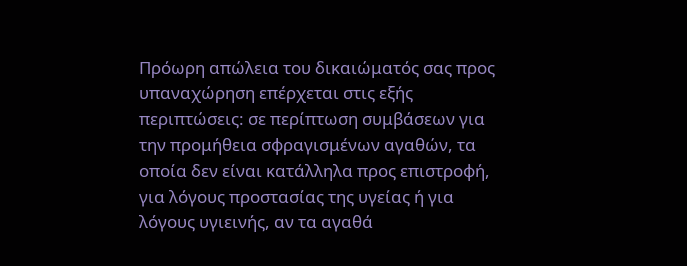Πρόωρη απώλεια του δικαιώματός σας προς υπαναχώρηση επέρχεται στις εξής περιπτώσεις: σε περίπτωση συμβάσεων για την προμήθεια σφραγισμένων αγαθών, τα οποία δεν είναι κατάλληλα προς επιστροφή, για λόγους προστασίας της υγείας ή για λόγους υγιεινής, αν τα αγαθά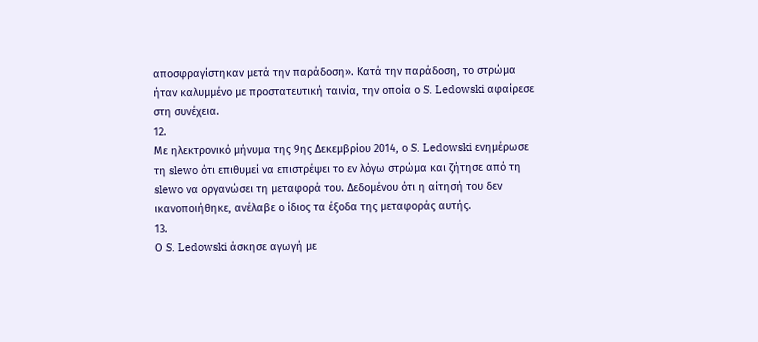αποσφραγίστηκαν μετά την παράδοση». Κατά την παράδοση, το στρώμα ήταν καλυμμένο με προστατευτική ταινία, την οποία ο S. Ledowski αφαίρεσε στη συνέχεια.
12.
Με ηλεκτρονικό μήνυμα της 9ης Δεκεμβρίου 2014, ο S. Ledowski ενημέρωσε τη slewo ότι επιθυμεί να επιστρέψει το εν λόγω στρώμα και ζήτησε από τη slewo να οργανώσει τη μεταφορά του. Δεδομένου ότι η αίτησή του δεν ικανοποιήθηκε, ανέλαβε ο ίδιος τα έξοδα της μεταφοράς αυτής.
13.
Ο S. Ledowski άσκησε αγωγή με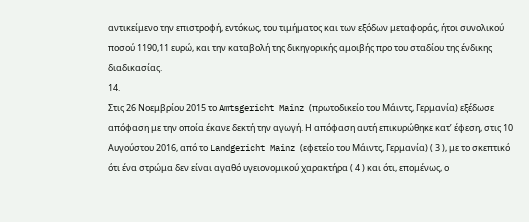αντικείμενο την επιστροφή, εντόκως, του τιμήματος και των εξόδων μεταφοράς, ήτοι συνολικού ποσού 1190,11 ευρώ, και την καταβολή της δικηγορικής αμοιβής προ του σταδίου της ένδικης διαδικασίας.
14.
Στις 26 Νοεμβρίου 2015 το Amtsgericht Mainz (πρωτοδικείο του Μάιντς, Γερμανία) εξέδωσε απόφαση με την οποία έκανε δεκτή την αγωγή. Η απόφαση αυτή επικυρώθηκε κατ’ έφεση, στις 10 Αυγούστου 2016, από το Landgericht Mainz (εφετείο του Μάιντς, Γερμανία) ( 3 ), με το σκεπτικό ότι ένα στρώμα δεν είναι αγαθό υγειονομικού χαρακτήρα ( 4 ) και ότι, επομένως, ο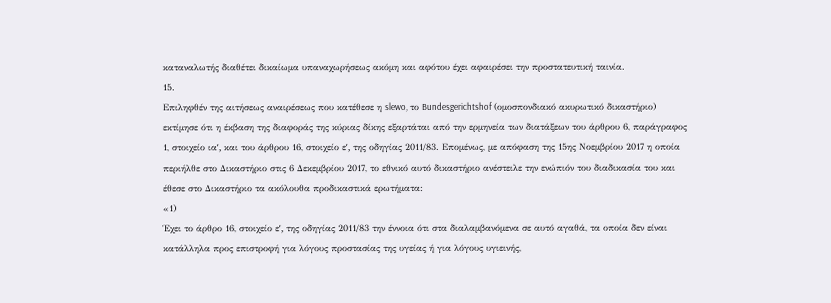καταναλωτής διαθέτει δικαίωμα υπαναχωρήσεως ακόμη και αφότου έχει αφαιρέσει την προστατευτική ταινία.
15.
Επιληφθέν της αιτήσεως αναιρέσεως που κατέθεσε η slewo, το Bundesgerichtshof (ομοσπονδιακό ακυρωτικό δικαστήριο) εκτίμησε ότι η έκβαση της διαφοράς της κύριας δίκης εξαρτάται από την ερμηνεία των διατάξεων του άρθρου 6, παράγραφος 1, στοιχείο ιαʹ, και του άρθρου 16, στοιχείο εʹ, της οδηγίας 2011/83. Επομένως, με απόφαση της 15ης Νοεμβρίου 2017 η οποία περιήλθε στο Δικαστήριο στις 6 Δεκεμβρίου 2017, το εθνικό αυτό δικαστήριο ανέστειλε την ενώπιόν του διαδικασία του και έθεσε στο Δικαστήριο τα ακόλουθα προδικαστικά ερωτήματα:
«1)
Έχει το άρθρο 16, στοιχείο εʹ, της οδηγίας 2011/83 την έννοια ότι στα διαλαμβανόμενα σε αυτό αγαθά, τα οποία δεν είναι κατάλληλα προς επιστροφή για λόγους προστασίας της υγείας ή για λόγους υγιεινής,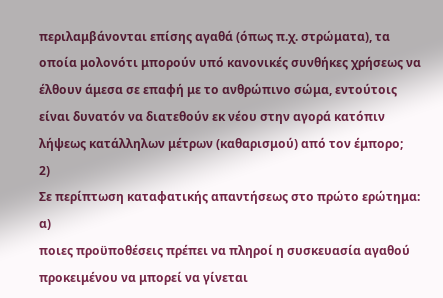περιλαμβάνονται επίσης αγαθά (όπως π.χ. στρώματα), τα οποία μολονότι μπορούν υπό κανονικές συνθήκες χρήσεως να έλθουν άμεσα σε επαφή με το ανθρώπινο σώμα, εντούτοις είναι δυνατόν να διατεθούν εκ νέου στην αγορά κατόπιν λήψεως κατάλληλων μέτρων (καθαρισμού) από τον έμπορο;
2)
Σε περίπτωση καταφατικής απαντήσεως στο πρώτο ερώτημα:
α)
ποιες προϋποθέσεις πρέπει να πληροί η συσκευασία αγαθού προκειμένου να μπορεί να γίνεται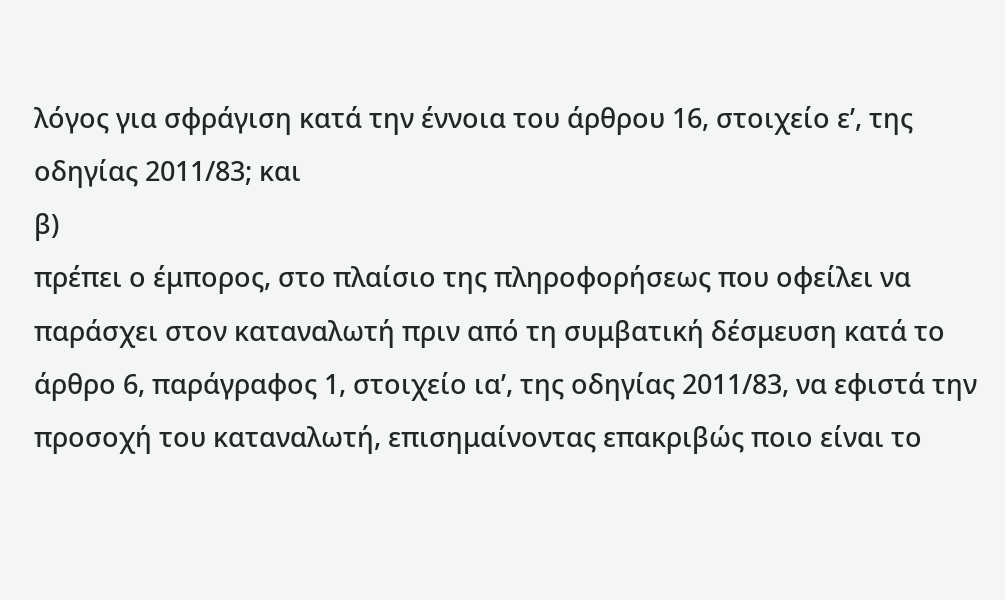λόγος για σφράγιση κατά την έννοια του άρθρου 16, στοιχείο εʹ, της οδηγίας 2011/83; και
β)
πρέπει ο έμπορος, στο πλαίσιο της πληροφορήσεως που οφείλει να παράσχει στον καταναλωτή πριν από τη συμβατική δέσμευση κατά το άρθρο 6, παράγραφος 1, στοιχείο ιαʹ, της οδηγίας 2011/83, να εφιστά την προσοχή του καταναλωτή, επισημαίνοντας επακριβώς ποιο είναι το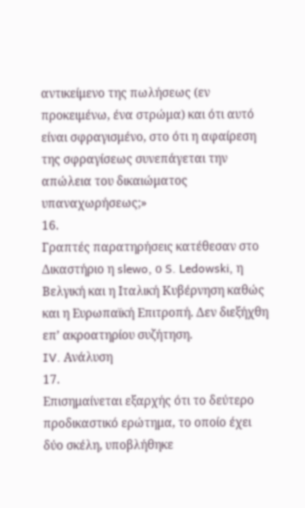αντικείμενο της πωλήσεως (εν προκειμένω, ένα στρώμα) και ότι αυτό είναι σφραγισμένο, στο ότι η αφαίρεση της σφραγίσεως συνεπάγεται την απώλεια του δικαιώματος υπαναχωρήσεως;»
16.
Γραπτές παρατηρήσεις κατέθεσαν στο Δικαστήριο η slewo, ο S. Ledowski, η Βελγική και η Ιταλική Κυβέρνηση καθώς και η Ευρωπαϊκή Επιτροπή. Δεν διεξήχθη επ’ ακροατηρίου συζήτηση.
IV. Ανάλυση
17.
Επισημαίνεται εξαρχής ότι το δεύτερο προδικαστικό ερώτημα, το οποίο έχει δύο σκέλη, υποβλήθηκε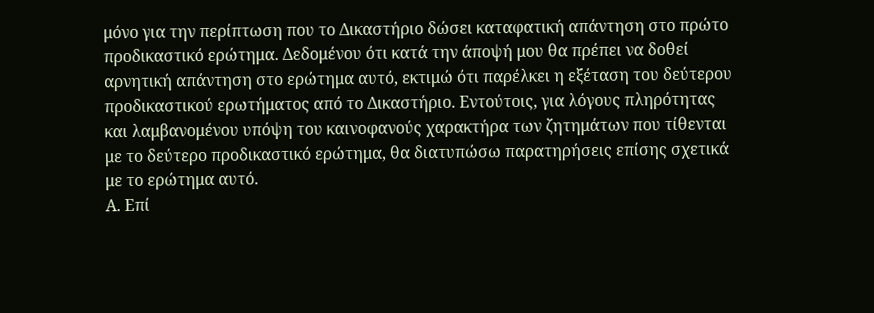μόνο για την περίπτωση που το Δικαστήριο δώσει καταφατική απάντηση στο πρώτο προδικαστικό ερώτημα. Δεδομένου ότι κατά την άποψή μου θα πρέπει να δοθεί αρνητική απάντηση στο ερώτημα αυτό, εκτιμώ ότι παρέλκει η εξέταση του δεύτερου προδικαστικού ερωτήματος από το Δικαστήριο. Εντούτοις, για λόγους πληρότητας και λαμβανομένου υπόψη του καινοφανούς χαρακτήρα των ζητημάτων που τίθενται με το δεύτερο προδικαστικό ερώτημα, θα διατυπώσω παρατηρήσεις επίσης σχετικά με το ερώτημα αυτό.
Α. Επί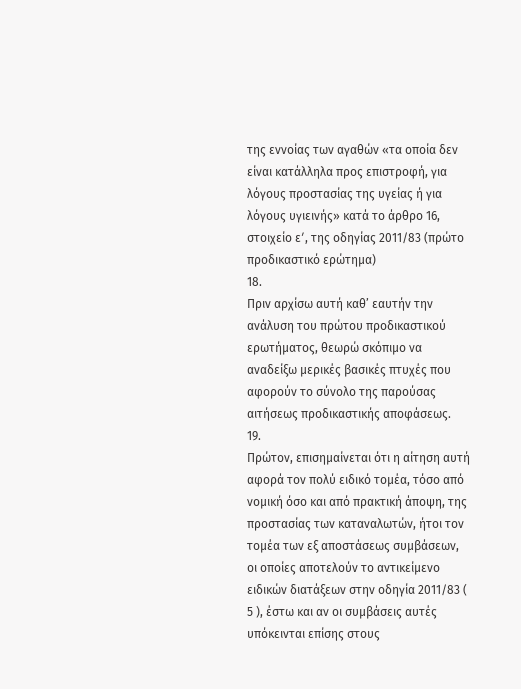της εννοίας των αγαθών «τα οποία δεν είναι κατάλληλα προς επιστροφή, για λόγους προστασίας της υγείας ή για λόγους υγιεινής» κατά το άρθρο 16, στοιχείο εʹ, της οδηγίας 2011/83 (πρώτο προδικαστικό ερώτημα)
18.
Πριν αρχίσω αυτή καθ’ εαυτήν την ανάλυση του πρώτου προδικαστικού ερωτήματος, θεωρώ σκόπιμο να αναδείξω μερικές βασικές πτυχές που αφορούν το σύνολο της παρούσας αιτήσεως προδικαστικής αποφάσεως.
19.
Πρώτον, επισημαίνεται ότι η αίτηση αυτή αφορά τον πολύ ειδικό τομέα, τόσο από νομική όσο και από πρακτική άποψη, της προστασίας των καταναλωτών, ήτοι τον τομέα των εξ αποστάσεως συμβάσεων, οι οποίες αποτελούν το αντικείμενο ειδικών διατάξεων στην οδηγία 2011/83 ( 5 ), έστω και αν οι συμβάσεις αυτές υπόκεινται επίσης στους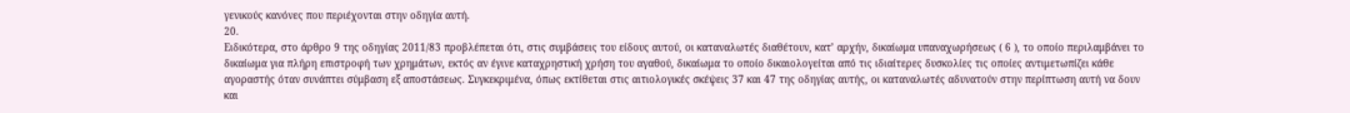γενικούς κανόνες που περιέχονται στην οδηγία αυτή.
20.
Ειδικότερα, στο άρθρο 9 της οδηγίας 2011/83 προβλέπεται ότι, στις συμβάσεις του είδους αυτού, οι καταναλωτές διαθέτουν, κατ’ αρχήν, δικαίωμα υπαναχωρήσεως ( 6 ), το οποίο περιλαμβάνει το δικαίωμα για πλήρη επιστροφή των χρημάτων, εκτός αν έγινε καταχρηστική χρήση του αγαθού, δικαίωμα το οποίο δικαιολογείται από τις ιδιαίτερες δυσκολίες τις οποίες αντιμετωπίζει κάθε αγοραστής όταν συνάπτει σύμβαση εξ αποστάσεως. Συγκεκριμένα, όπως εκτίθεται στις αιτιολογικές σκέψεις 37 και 47 της οδηγίας αυτής, οι καταναλωτές αδυνατούν στην περίπτωση αυτή να δουν και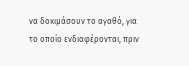να δοκιμάσουν το αγαθό, για το οποίο ενδιαφέρονται, πριν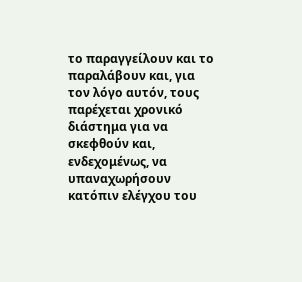το παραγγείλουν και το παραλάβουν και, για τον λόγο αυτόν, τους παρέχεται χρονικό διάστημα για να σκεφθούν και, ενδεχομένως, να υπαναχωρήσουν κατόπιν ελέγχου του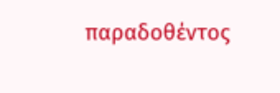παραδοθέντος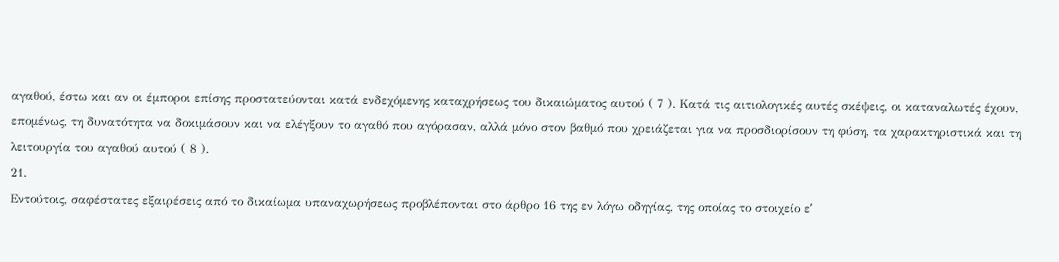αγαθού, έστω και αν οι έμποροι επίσης προστατεύονται κατά ενδεχόμενης καταχρήσεως του δικαιώματος αυτού ( 7 ). Κατά τις αιτιολογικές αυτές σκέψεις, οι καταναλωτές έχουν, επομένως, τη δυνατότητα να δοκιμάσουν και να ελέγξουν το αγαθό που αγόρασαν, αλλά μόνο στον βαθμό που χρειάζεται για να προσδιορίσουν τη φύση, τα χαρακτηριστικά και τη λειτουργία του αγαθού αυτού ( 8 ).
21.
Εντούτοις, σαφέστατες εξαιρέσεις από το δικαίωμα υπαναχωρήσεως προβλέπονται στο άρθρο 16 της εν λόγω οδηγίας, της οποίας το στοιχείο εʹ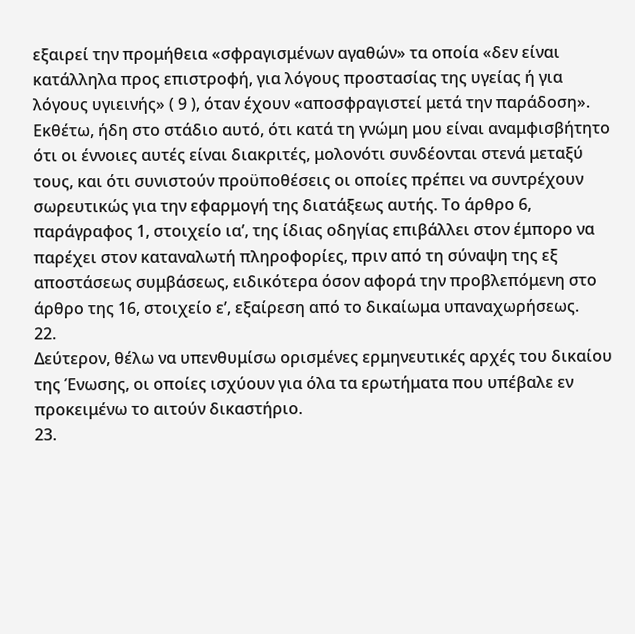εξαιρεί την προμήθεια «σφραγισμένων αγαθών» τα οποία «δεν είναι κατάλληλα προς επιστροφή, για λόγους προστασίας της υγείας ή για λόγους υγιεινής» ( 9 ), όταν έχουν «αποσφραγιστεί μετά την παράδοση». Εκθέτω, ήδη στο στάδιο αυτό, ότι κατά τη γνώμη μου είναι αναμφισβήτητο ότι οι έννοιες αυτές είναι διακριτές, μολονότι συνδέονται στενά μεταξύ τους, και ότι συνιστούν προϋποθέσεις οι οποίες πρέπει να συντρέχουν σωρευτικώς για την εφαρμογή της διατάξεως αυτής. Το άρθρο 6, παράγραφος 1, στοιχείο ιαʹ, της ίδιας οδηγίας επιβάλλει στον έμπορο να παρέχει στον καταναλωτή πληροφορίες, πριν από τη σύναψη της εξ αποστάσεως συμβάσεως, ειδικότερα όσον αφορά την προβλεπόμενη στο άρθρο της 16, στοιχείο εʹ, εξαίρεση από το δικαίωμα υπαναχωρήσεως.
22.
Δεύτερον, θέλω να υπενθυμίσω ορισμένες ερμηνευτικές αρχές του δικαίου της Ένωσης, οι οποίες ισχύουν για όλα τα ερωτήματα που υπέβαλε εν προκειμένω το αιτούν δικαστήριο.
23.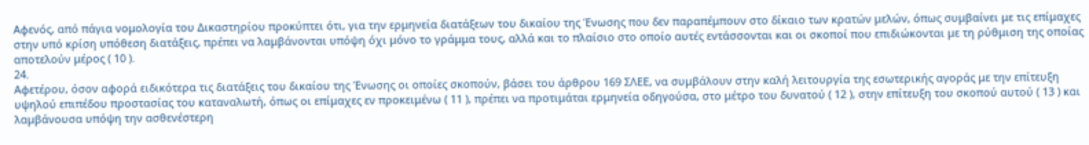Αφενός, από πάγια νομολογία του Δικαστηρίου προκύπτει ότι, για την ερμηνεία διατάξεων του δικαίου της Ένωσης που δεν παραπέμπουν στο δίκαιο των κρατών μελών, όπως συμβαίνει με τις επίμαχες στην υπό κρίση υπόθεση διατάξεις, πρέπει να λαμβάνονται υπόψη όχι μόνο το γράμμα τους, αλλά και το πλαίσιο στο οποίο αυτές εντάσσονται και οι σκοποί που επιδιώκονται με τη ρύθμιση της οποίας αποτελούν μέρος ( 10 ).
24.
Αφετέρου, όσον αφορά ειδικότερα τις διατάξεις του δικαίου της Ένωσης οι οποίες σκοπούν, βάσει του άρθρου 169 ΣΛΕΕ, να συμβάλουν στην καλή λειτουργία της εσωτερικής αγοράς με την επίτευξη υψηλού επιπέδου προστασίας του καταναλωτή, όπως οι επίμαχες εν προκειμένω ( 11 ), πρέπει να προτιμάται ερμηνεία οδηγούσα, στο μέτρο του δυνατού ( 12 ), στην επίτευξη του σκοπού αυτού ( 13 ) και λαμβάνουσα υπόψη την ασθενέστερη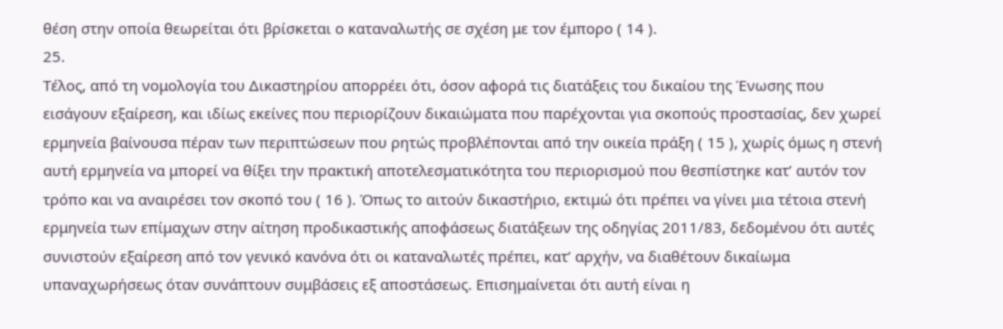θέση στην οποία θεωρείται ότι βρίσκεται ο καταναλωτής σε σχέση με τον έμπορο ( 14 ).
25.
Τέλος, από τη νομολογία του Δικαστηρίου απορρέει ότι, όσον αφορά τις διατάξεις του δικαίου της Ένωσης που εισάγουν εξαίρεση, και ιδίως εκείνες που περιορίζουν δικαιώματα που παρέχονται για σκοπούς προστασίας, δεν χωρεί ερμηνεία βαίνουσα πέραν των περιπτώσεων που ρητώς προβλέπονται από την οικεία πράξη ( 15 ), χωρίς όμως η στενή αυτή ερμηνεία να μπορεί να θίξει την πρακτική αποτελεσματικότητα του περιορισμού που θεσπίστηκε κατ’ αυτόν τον τρόπο και να αναιρέσει τον σκοπό του ( 16 ). Όπως το αιτούν δικαστήριο, εκτιμώ ότι πρέπει να γίνει μια τέτοια στενή ερμηνεία των επίμαχων στην αίτηση προδικαστικής αποφάσεως διατάξεων της οδηγίας 2011/83, δεδομένου ότι αυτές συνιστούν εξαίρεση από τον γενικό κανόνα ότι οι καταναλωτές πρέπει, κατ’ αρχήν, να διαθέτουν δικαίωμα υπαναχωρήσεως όταν συνάπτουν συμβάσεις εξ αποστάσεως. Επισημαίνεται ότι αυτή είναι η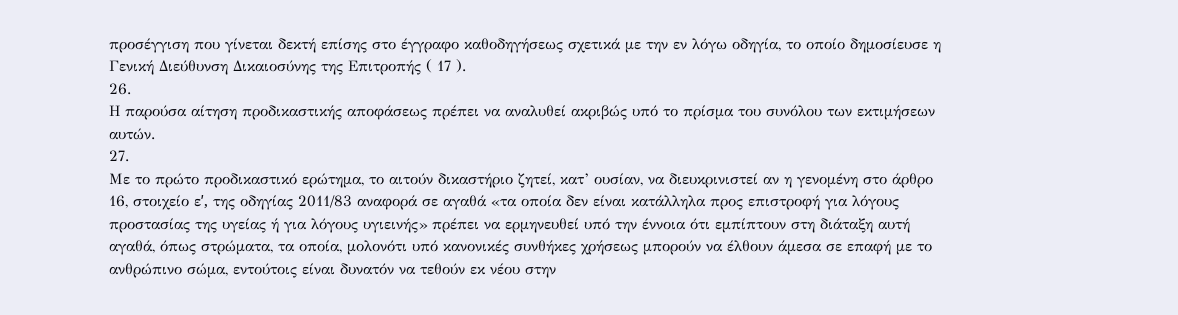προσέγγιση που γίνεται δεκτή επίσης στο έγγραφο καθοδηγήσεως σχετικά με την εν λόγω οδηγία, το οποίο δημοσίευσε η Γενική Διεύθυνση Δικαιοσύνης της Επιτροπής ( 17 ).
26.
Η παρούσα αίτηση προδικαστικής αποφάσεως πρέπει να αναλυθεί ακριβώς υπό το πρίσμα του συνόλου των εκτιμήσεων αυτών.
27.
Με το πρώτο προδικαστικό ερώτημα, το αιτούν δικαστήριο ζητεί, κατ’ ουσίαν, να διευκρινιστεί αν η γενομένη στο άρθρο 16, στοιχείο εʹ, της οδηγίας 2011/83 αναφορά σε αγαθά «τα οποία δεν είναι κατάλληλα προς επιστροφή για λόγους προστασίας της υγείας ή για λόγους υγιεινής» πρέπει να ερμηνευθεί υπό την έννοια ότι εμπίπτουν στη διάταξη αυτή αγαθά, όπως στρώματα, τα οποία, μολονότι υπό κανονικές συνθήκες χρήσεως μπορούν να έλθουν άμεσα σε επαφή με το ανθρώπινο σώμα, εντούτοις είναι δυνατόν να τεθούν εκ νέου στην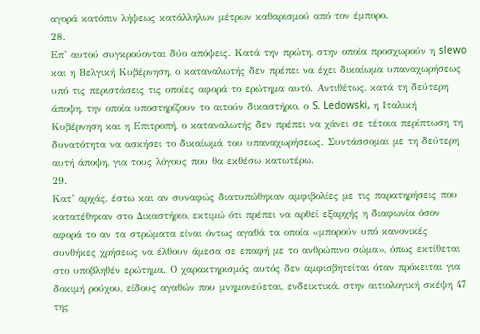αγορά κατόπιν λήψεως κατάλληλων μέτρων καθαρισμού από τον έμπορο.
28.
Επ’ αυτού συγκρούονται δύο απόψεις. Κατά την πρώτη, στην οποία προσχωρούν η slewo και η Βελγική Κυβέρνηση, ο καταναλωτής δεν πρέπει να έχει δικαίωμα υπαναχωρήσεως υπό τις περιστάσεις τις οποίες αφορά το ερώτημα αυτό. Αντιθέτως, κατά τη δεύτερη άποψη, την οποία υποστηρίζουν το αιτούν δικαστήριο, ο S. Ledowski, η Ιταλική Κυβέρνηση και η Επιτροπή, ο καταναλωτής δεν πρέπει να χάνει σε τέτοια περίπτωση τη δυνατότητα να ασκήσει το δικαίωμά του υπαναχωρήσεως. Συντάσσομαι με τη δεύτερη αυτή άποψη, για τους λόγους που θα εκθέσω κατωτέρω.
29.
Κατ’ αρχάς, έστω και αν συναφώς διατυπώθηκαν αμφιβολίες με τις παρατηρήσεις που κατατέθηκαν στο Δικαστήριο, εκτιμώ ότι πρέπει να αρθεί εξαρχής η διαφωνία όσον αφορά το αν τα στρώματα είναι όντως αγαθά τα οποία «μπορούν υπό κανονικές συνθήκες χρήσεως να έλθουν άμεσα σε επαφή με το ανθρώπινο σώμα», όπως εκτίθεται στο υποβληθέν ερώτημα. Ο χαρακτηρισμός αυτός δεν αμφισβητείται όταν πρόκειται για δοκιμή ρούχου, είδους αγαθών που μνημονεύεται, ενδεικτικά, στην αιτιολογική σκέψη 47 της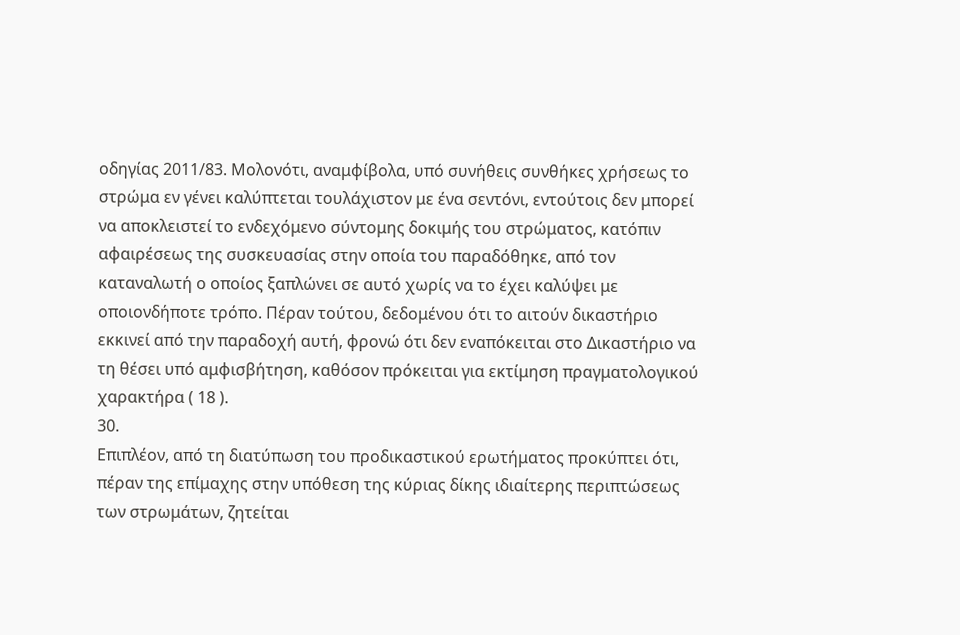οδηγίας 2011/83. Μολονότι, αναμφίβολα, υπό συνήθεις συνθήκες χρήσεως το στρώμα εν γένει καλύπτεται τουλάχιστον με ένα σεντόνι, εντούτοις δεν μπορεί να αποκλειστεί το ενδεχόμενο σύντομης δοκιμής του στρώματος, κατόπιν αφαιρέσεως της συσκευασίας στην οποία του παραδόθηκε, από τον καταναλωτή ο οποίος ξαπλώνει σε αυτό χωρίς να το έχει καλύψει με οποιονδήποτε τρόπο. Πέραν τούτου, δεδομένου ότι το αιτούν δικαστήριο εκκινεί από την παραδοχή αυτή, φρονώ ότι δεν εναπόκειται στο Δικαστήριο να τη θέσει υπό αμφισβήτηση, καθόσον πρόκειται για εκτίμηση πραγματολογικού χαρακτήρα ( 18 ).
30.
Επιπλέον, από τη διατύπωση του προδικαστικού ερωτήματος προκύπτει ότι, πέραν της επίμαχης στην υπόθεση της κύριας δίκης ιδιαίτερης περιπτώσεως των στρωμάτων, ζητείται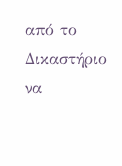από το Δικαστήριο να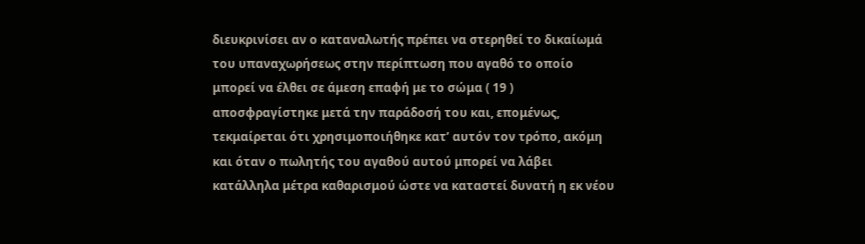διευκρινίσει αν ο καταναλωτής πρέπει να στερηθεί το δικαίωμά του υπαναχωρήσεως στην περίπτωση που αγαθό το οποίο μπορεί να έλθει σε άμεση επαφή με το σώμα ( 19 ) αποσφραγίστηκε μετά την παράδοσή του και, επομένως, τεκμαίρεται ότι χρησιμοποιήθηκε κατ’ αυτόν τον τρόπο, ακόμη και όταν ο πωλητής του αγαθού αυτού μπορεί να λάβει κατάλληλα μέτρα καθαρισμού ώστε να καταστεί δυνατή η εκ νέου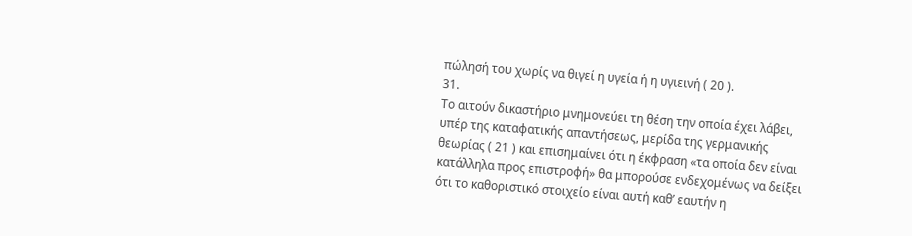πώλησή του χωρίς να θιγεί η υγεία ή η υγιεινή ( 20 ).
31.
Το αιτούν δικαστήριο μνημονεύει τη θέση την οποία έχει λάβει, υπέρ της καταφατικής απαντήσεως, μερίδα της γερμανικής θεωρίας ( 21 ) και επισημαίνει ότι η έκφραση «τα οποία δεν είναι κατάλληλα προς επιστροφή» θα μπορούσε ενδεχομένως να δείξει ότι το καθοριστικό στοιχείο είναι αυτή καθ’ εαυτήν η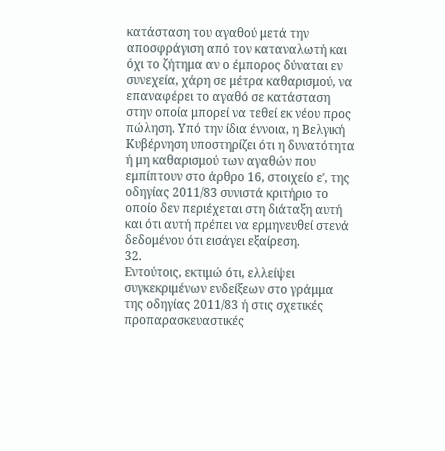κατάσταση του αγαθού μετά την αποσφράγιση από τον καταναλωτή και όχι το ζήτημα αν ο έμπορος δύναται εν συνεχεία, χάρη σε μέτρα καθαρισμού, να επαναφέρει το αγαθό σε κατάσταση στην οποία μπορεί να τεθεί εκ νέου προς πώληση. Υπό την ίδια έννοια, η Βελγική Κυβέρνηση υποστηρίζει ότι η δυνατότητα ή μη καθαρισμού των αγαθών που εμπίπτουν στο άρθρο 16, στοιχείο εʹ, της οδηγίας 2011/83 συνιστά κριτήριο το οποίο δεν περιέχεται στη διάταξη αυτή και ότι αυτή πρέπει να ερμηνευθεί στενά δεδομένου ότι εισάγει εξαίρεση.
32.
Εντούτοις, εκτιμώ ότι, ελλείψει συγκεκριμένων ενδείξεων στο γράμμα της οδηγίας 2011/83 ή στις σχετικές προπαρασκευαστικές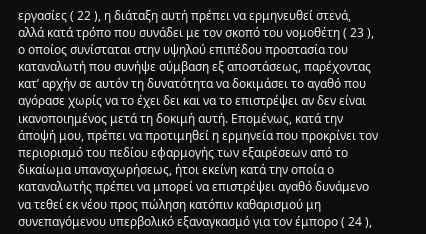εργασίες ( 22 ), η διάταξη αυτή πρέπει να ερμηνευθεί στενά, αλλά κατά τρόπο που συνάδει με τον σκοπό του νομοθέτη ( 23 ), ο οποίος συνίσταται στην υψηλού επιπέδου προστασία του καταναλωτή που συνήψε σύμβαση εξ αποστάσεως, παρέχοντας κατ’ αρχήν σε αυτόν τη δυνατότητα να δοκιμάσει το αγαθό που αγόρασε χωρίς να το έχει δει και να το επιστρέψει αν δεν είναι ικανοποιημένος μετά τη δοκιμή αυτή. Επομένως, κατά την άποψή μου, πρέπει να προτιμηθεί η ερμηνεία που προκρίνει τον περιορισμό του πεδίου εφαρμογής των εξαιρέσεων από το δικαίωμα υπαναχωρήσεως, ήτοι εκείνη κατά την οποία ο καταναλωτής πρέπει να μπορεί να επιστρέψει αγαθό δυνάμενο να τεθεί εκ νέου προς πώληση κατόπιν καθαρισμού μη συνεπαγόμενου υπερβολικό εξαναγκασμό για τον έμπορο ( 24 ),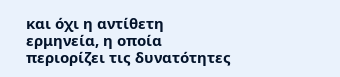και όχι η αντίθετη ερμηνεία, η οποία περιορίζει τις δυνατότητες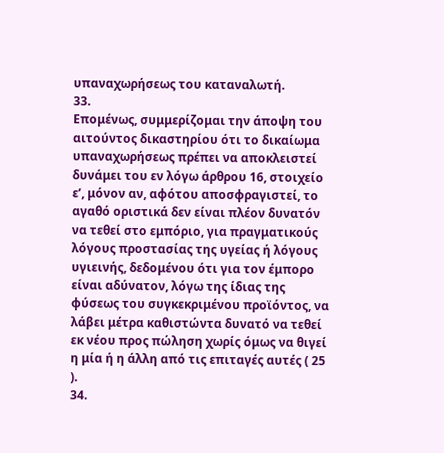υπαναχωρήσεως του καταναλωτή.
33.
Επομένως, συμμερίζομαι την άποψη του αιτούντος δικαστηρίου ότι το δικαίωμα υπαναχωρήσεως πρέπει να αποκλειστεί δυνάμει του εν λόγω άρθρου 16, στοιχείο εʹ, μόνον αν, αφότου αποσφραγιστεί, το αγαθό οριστικά δεν είναι πλέον δυνατόν να τεθεί στο εμπόριο, για πραγματικούς λόγους προστασίας της υγείας ή λόγους υγιεινής, δεδομένου ότι για τον έμπορο είναι αδύνατον, λόγω της ίδιας της φύσεως του συγκεκριμένου προϊόντος, να λάβει μέτρα καθιστώντα δυνατό να τεθεί εκ νέου προς πώληση χωρίς όμως να θιγεί η μία ή η άλλη από τις επιταγές αυτές ( 25 ).
34.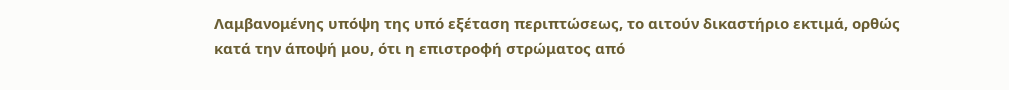Λαμβανομένης υπόψη της υπό εξέταση περιπτώσεως, το αιτούν δικαστήριο εκτιμά, ορθώς κατά την άποψή μου, ότι η επιστροφή στρώματος από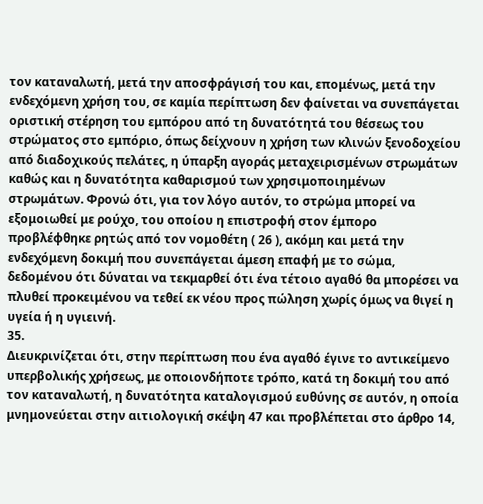τον καταναλωτή, μετά την αποσφράγισή του και, επομένως, μετά την ενδεχόμενη χρήση του, σε καμία περίπτωση δεν φαίνεται να συνεπάγεται οριστική στέρηση του εμπόρου από τη δυνατότητά του θέσεως του στρώματος στο εμπόριο, όπως δείχνουν η χρήση των κλινών ξενοδοχείου από διαδοχικούς πελάτες, η ύπαρξη αγοράς μεταχειρισμένων στρωμάτων καθώς και η δυνατότητα καθαρισμού των χρησιμοποιημένων στρωμάτων. Φρονώ ότι, για τον λόγο αυτόν, το στρώμα μπορεί να εξομοιωθεί με ρούχο, του οποίου η επιστροφή στον έμπορο προβλέφθηκε ρητώς από τον νομοθέτη ( 26 ), ακόμη και μετά την ενδεχόμενη δοκιμή που συνεπάγεται άμεση επαφή με το σώμα, δεδομένου ότι δύναται να τεκμαρθεί ότι ένα τέτοιο αγαθό θα μπορέσει να πλυθεί προκειμένου να τεθεί εκ νέου προς πώληση χωρίς όμως να θιγεί η υγεία ή η υγιεινή.
35.
Διευκρινίζεται ότι, στην περίπτωση που ένα αγαθό έγινε το αντικείμενο υπερβολικής χρήσεως, με οποιονδήποτε τρόπο, κατά τη δοκιμή του από τον καταναλωτή, η δυνατότητα καταλογισμού ευθύνης σε αυτόν, η οποία μνημονεύεται στην αιτιολογική σκέψη 47 και προβλέπεται στο άρθρο 14,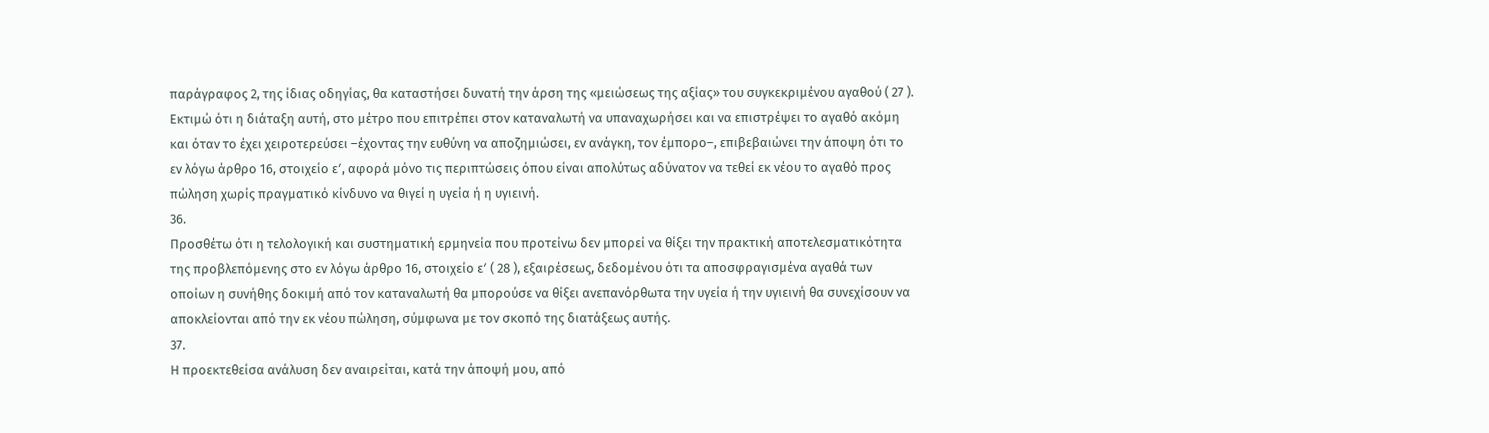παράγραφος 2, της ίδιας οδηγίας, θα καταστήσει δυνατή την άρση της «μειώσεως της αξίας» του συγκεκριμένου αγαθού ( 27 ). Εκτιμώ ότι η διάταξη αυτή, στο μέτρο που επιτρέπει στον καταναλωτή να υπαναχωρήσει και να επιστρέψει το αγαθό ακόμη και όταν το έχει χειροτερεύσει –έχοντας την ευθύνη να αποζημιώσει, εν ανάγκη, τον έμπορο–, επιβεβαιώνει την άποψη ότι το εν λόγω άρθρο 16, στοιχείο εʹ, αφορά μόνο τις περιπτώσεις όπου είναι απολύτως αδύνατον να τεθεί εκ νέου το αγαθό προς πώληση χωρίς πραγματικό κίνδυνο να θιγεί η υγεία ή η υγιεινή.
36.
Προσθέτω ότι η τελολογική και συστηματική ερμηνεία που προτείνω δεν μπορεί να θίξει την πρακτική αποτελεσματικότητα της προβλεπόμενης στο εν λόγω άρθρο 16, στοιχείο εʹ ( 28 ), εξαιρέσεως, δεδομένου ότι τα αποσφραγισμένα αγαθά των οποίων η συνήθης δοκιμή από τον καταναλωτή θα μπορούσε να θίξει ανεπανόρθωτα την υγεία ή την υγιεινή θα συνεχίσουν να αποκλείονται από την εκ νέου πώληση, σύμφωνα με τον σκοπό της διατάξεως αυτής.
37.
Η προεκτεθείσα ανάλυση δεν αναιρείται, κατά την άποψή μου, από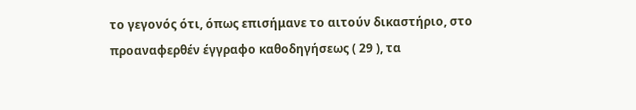το γεγονός ότι, όπως επισήμανε το αιτούν δικαστήριο, στο προαναφερθέν έγγραφο καθοδηγήσεως ( 29 ), τα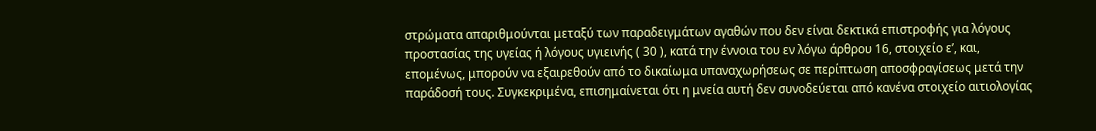στρώματα απαριθμούνται μεταξύ των παραδειγμάτων αγαθών που δεν είναι δεκτικά επιστροφής για λόγους προστασίας της υγείας ή λόγους υγιεινής ( 30 ), κατά την έννοια του εν λόγω άρθρου 16, στοιχείο εʹ, και, επομένως, μπορούν να εξαιρεθούν από το δικαίωμα υπαναχωρήσεως σε περίπτωση αποσφραγίσεως μετά την παράδοσή τους. Συγκεκριμένα, επισημαίνεται ότι η μνεία αυτή δεν συνοδεύεται από κανένα στοιχείο αιτιολογίας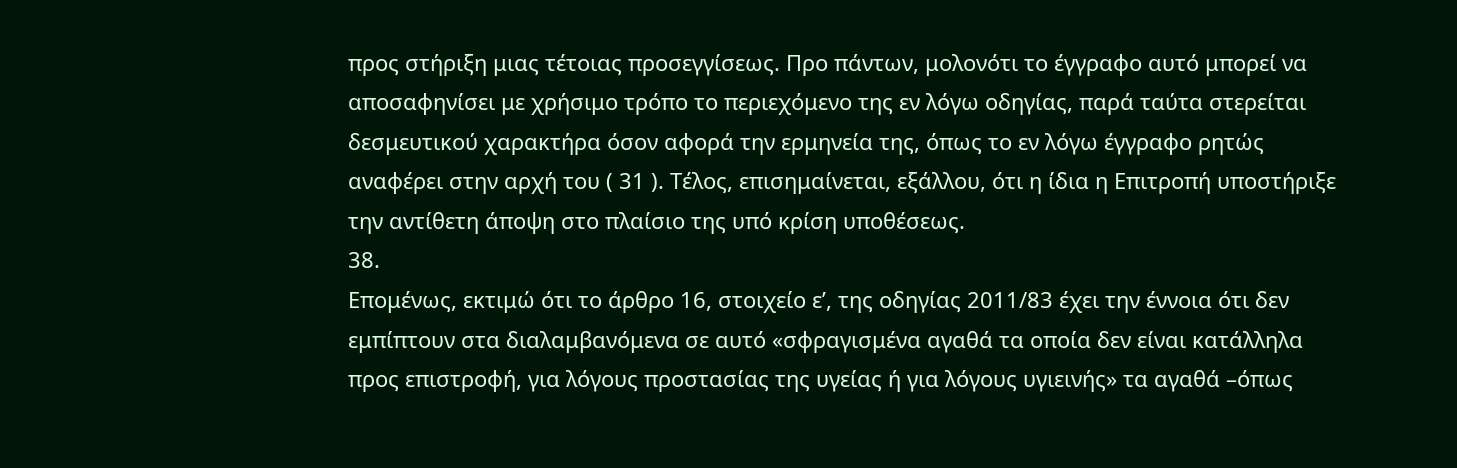προς στήριξη μιας τέτοιας προσεγγίσεως. Προ πάντων, μολονότι το έγγραφο αυτό μπορεί να αποσαφηνίσει με χρήσιμο τρόπο το περιεχόμενο της εν λόγω οδηγίας, παρά ταύτα στερείται δεσμευτικού χαρακτήρα όσον αφορά την ερμηνεία της, όπως το εν λόγω έγγραφο ρητώς αναφέρει στην αρχή του ( 31 ). Τέλος, επισημαίνεται, εξάλλου, ότι η ίδια η Επιτροπή υποστήριξε την αντίθετη άποψη στο πλαίσιο της υπό κρίση υποθέσεως.
38.
Επομένως, εκτιμώ ότι το άρθρο 16, στοιχείο εʹ, της οδηγίας 2011/83 έχει την έννοια ότι δεν εμπίπτουν στα διαλαμβανόμενα σε αυτό «σφραγισμένα αγαθά τα οποία δεν είναι κατάλληλα προς επιστροφή, για λόγους προστασίας της υγείας ή για λόγους υγιεινής» τα αγαθά –όπως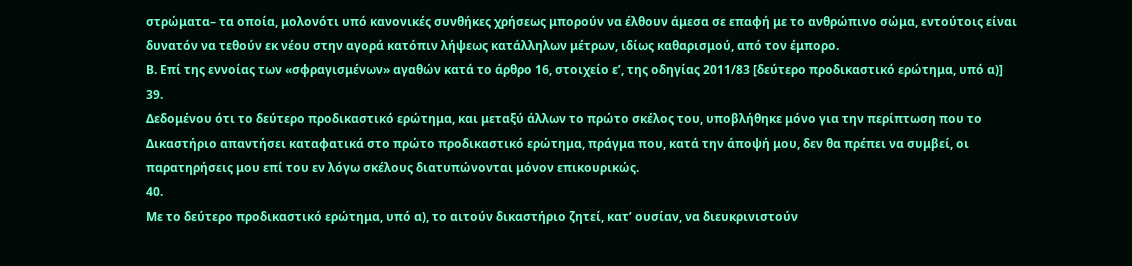στρώματα– τα οποία, μολονότι υπό κανονικές συνθήκες χρήσεως μπορούν να έλθουν άμεσα σε επαφή με το ανθρώπινο σώμα, εντούτοις είναι δυνατόν να τεθούν εκ νέου στην αγορά κατόπιν λήψεως κατάλληλων μέτρων, ιδίως καθαρισμού, από τον έμπορο.
Β. Επί της εννοίας των «σφραγισμένων» αγαθών κατά το άρθρο 16, στοιχείο εʹ, της οδηγίας 2011/83 [δεύτερο προδικαστικό ερώτημα, υπό α)]
39.
Δεδομένου ότι το δεύτερο προδικαστικό ερώτημα, και μεταξύ άλλων το πρώτο σκέλος του, υποβλήθηκε μόνο για την περίπτωση που το Δικαστήριο απαντήσει καταφατικά στο πρώτο προδικαστικό ερώτημα, πράγμα που, κατά την άποψή μου, δεν θα πρέπει να συμβεί, οι παρατηρήσεις μου επί του εν λόγω σκέλους διατυπώνονται μόνον επικουρικώς.
40.
Με το δεύτερο προδικαστικό ερώτημα, υπό α), το αιτούν δικαστήριο ζητεί, κατ’ ουσίαν, να διευκρινιστούν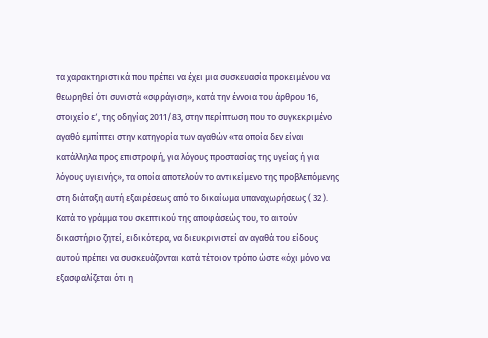τα χαρακτηριστικά που πρέπει να έχει μια συσκευασία προκειμένου να θεωρηθεί ότι συνιστά «σφράγιση», κατά την έννοια του άρθρου 16, στοιχείο εʹ, της οδηγίας 2011/83, στην περίπτωση που το συγκεκριμένο αγαθό εμπίπτει στην κατηγορία των αγαθών «τα οποία δεν είναι κατάλληλα προς επιστροφή, για λόγους προστασίας της υγείας ή για λόγους υγιεινής», τα οποία αποτελούν το αντικείμενο της προβλεπόμενης στη διάταξη αυτή εξαιρέσεως από το δικαίωμα υπαναχωρήσεως ( 32 ). Κατά το γράμμα του σκεπτικού της αποφάσεώς του, το αιτούν δικαστήριο ζητεί, ειδικότερα, να διευκρινιστεί αν αγαθά του είδους αυτού πρέπει να συσκευάζονται κατά τέτοιον τρόπο ώστε «όχι μόνο να εξασφαλίζεται ότι η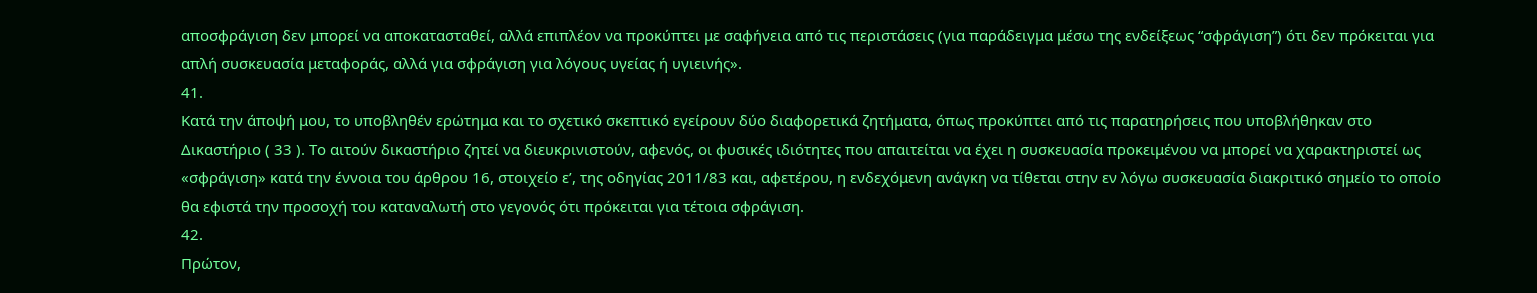αποσφράγιση δεν μπορεί να αποκατασταθεί, αλλά επιπλέον να προκύπτει με σαφήνεια από τις περιστάσεις (για παράδειγμα μέσω της ενδείξεως “σφράγιση”) ότι δεν πρόκειται για απλή συσκευασία μεταφοράς, αλλά για σφράγιση για λόγους υγείας ή υγιεινής».
41.
Κατά την άποψή μου, το υποβληθέν ερώτημα και το σχετικό σκεπτικό εγείρουν δύο διαφορετικά ζητήματα, όπως προκύπτει από τις παρατηρήσεις που υποβλήθηκαν στο Δικαστήριο ( 33 ). Το αιτούν δικαστήριο ζητεί να διευκρινιστούν, αφενός, οι φυσικές ιδιότητες που απαιτείται να έχει η συσκευασία προκειμένου να μπορεί να χαρακτηριστεί ως «σφράγιση» κατά την έννοια του άρθρου 16, στοιχείο εʹ, της οδηγίας 2011/83 και, αφετέρου, η ενδεχόμενη ανάγκη να τίθεται στην εν λόγω συσκευασία διακριτικό σημείο το οποίο θα εφιστά την προσοχή του καταναλωτή στο γεγονός ότι πρόκειται για τέτοια σφράγιση.
42.
Πρώτον,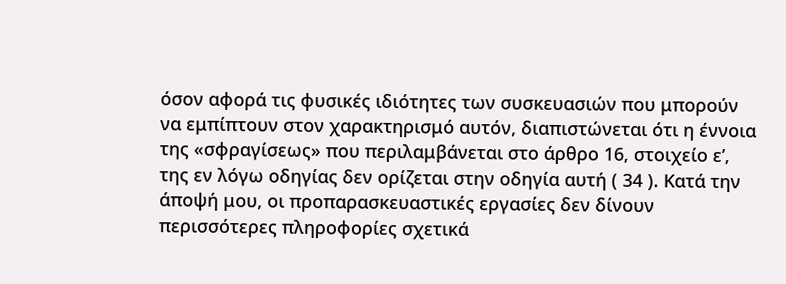όσον αφορά τις φυσικές ιδιότητες των συσκευασιών που μπορούν να εμπίπτουν στον χαρακτηρισμό αυτόν, διαπιστώνεται ότι η έννοια της «σφραγίσεως» που περιλαμβάνεται στο άρθρο 16, στοιχείο εʹ, της εν λόγω οδηγίας δεν ορίζεται στην οδηγία αυτή ( 34 ). Κατά την άποψή μου, οι προπαρασκευαστικές εργασίες δεν δίνουν περισσότερες πληροφορίες σχετικά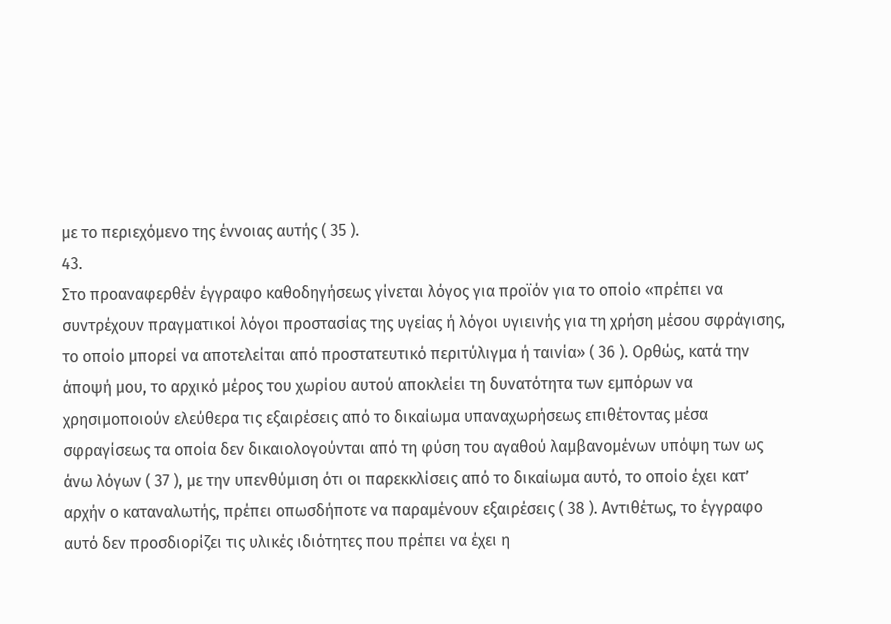με το περιεχόμενο της έννοιας αυτής ( 35 ).
43.
Στο προαναφερθέν έγγραφο καθοδηγήσεως γίνεται λόγος για προϊόν για το οποίο «πρέπει να συντρέχουν πραγματικοί λόγοι προστασίας της υγείας ή λόγοι υγιεινής για τη χρήση μέσου σφράγισης, το οποίο μπορεί να αποτελείται από προστατευτικό περιτύλιγμα ή ταινία» ( 36 ). Ορθώς, κατά την άποψή μου, το αρχικό μέρος του χωρίου αυτού αποκλείει τη δυνατότητα των εμπόρων να χρησιμοποιούν ελεύθερα τις εξαιρέσεις από το δικαίωμα υπαναχωρήσεως επιθέτοντας μέσα σφραγίσεως τα οποία δεν δικαιολογούνται από τη φύση του αγαθού λαμβανομένων υπόψη των ως άνω λόγων ( 37 ), με την υπενθύμιση ότι οι παρεκκλίσεις από το δικαίωμα αυτό, το οποίο έχει κατ’ αρχήν ο καταναλωτής, πρέπει οπωσδήποτε να παραμένουν εξαιρέσεις ( 38 ). Αντιθέτως, το έγγραφο αυτό δεν προσδιορίζει τις υλικές ιδιότητες που πρέπει να έχει η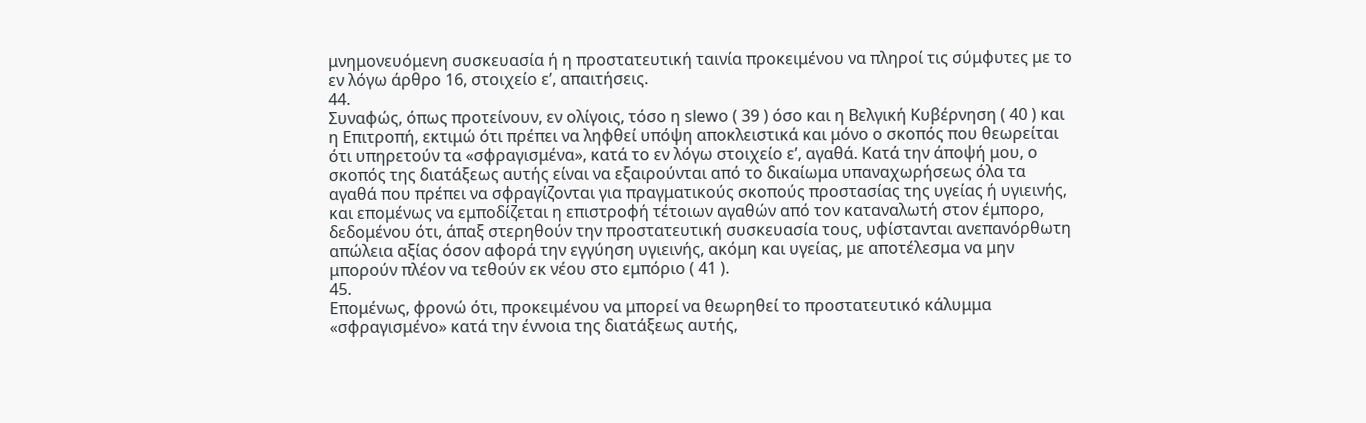μνημονευόμενη συσκευασία ή η προστατευτική ταινία προκειμένου να πληροί τις σύμφυτες με το εν λόγω άρθρο 16, στοιχείο εʹ, απαιτήσεις.
44.
Συναφώς, όπως προτείνουν, εν ολίγοις, τόσο η slewo ( 39 ) όσο και η Βελγική Κυβέρνηση ( 40 ) και η Επιτροπή, εκτιμώ ότι πρέπει να ληφθεί υπόψη αποκλειστικά και μόνο ο σκοπός που θεωρείται ότι υπηρετούν τα «σφραγισμένα», κατά το εν λόγω στοιχείο εʹ, αγαθά. Κατά την άποψή μου, ο σκοπός της διατάξεως αυτής είναι να εξαιρούνται από το δικαίωμα υπαναχωρήσεως όλα τα αγαθά που πρέπει να σφραγίζονται για πραγματικούς σκοπούς προστασίας της υγείας ή υγιεινής, και επομένως να εμποδίζεται η επιστροφή τέτοιων αγαθών από τον καταναλωτή στον έμπορο, δεδομένου ότι, άπαξ στερηθούν την προστατευτική συσκευασία τους, υφίστανται ανεπανόρθωτη απώλεια αξίας όσον αφορά την εγγύηση υγιεινής, ακόμη και υγείας, με αποτέλεσμα να μην μπορούν πλέον να τεθούν εκ νέου στο εμπόριο ( 41 ).
45.
Επομένως, φρονώ ότι, προκειμένου να μπορεί να θεωρηθεί το προστατευτικό κάλυμμα «σφραγισμένο» κατά την έννοια της διατάξεως αυτής,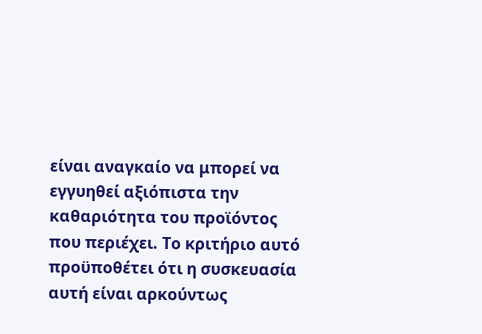είναι αναγκαίο να μπορεί να εγγυηθεί αξιόπιστα την καθαριότητα του προϊόντος που περιέχει. Το κριτήριο αυτό προϋποθέτει ότι η συσκευασία αυτή είναι αρκούντως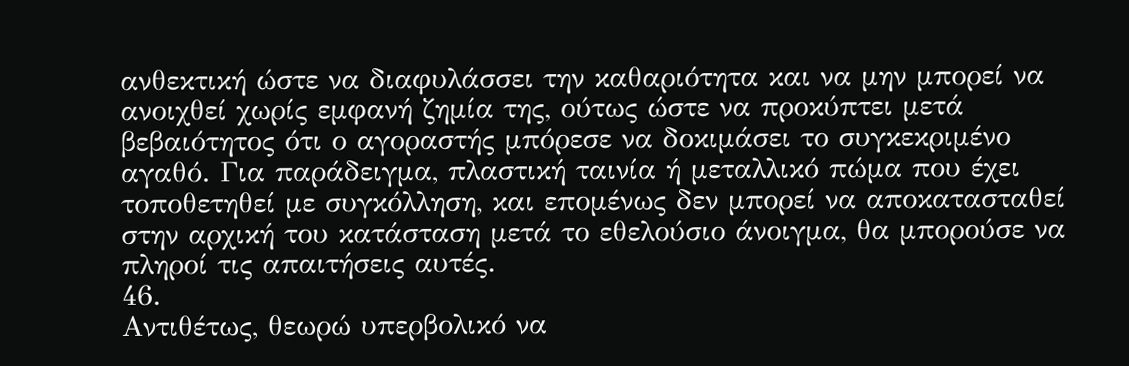ανθεκτική ώστε να διαφυλάσσει την καθαριότητα και να μην μπορεί να ανοιχθεί χωρίς εμφανή ζημία της, ούτως ώστε να προκύπτει μετά βεβαιότητος ότι ο αγοραστής μπόρεσε να δοκιμάσει το συγκεκριμένο αγαθό. Για παράδειγμα, πλαστική ταινία ή μεταλλικό πώμα που έχει τοποθετηθεί με συγκόλληση, και επομένως δεν μπορεί να αποκατασταθεί στην αρχική του κατάσταση μετά το εθελούσιο άνοιγμα, θα μπορούσε να πληροί τις απαιτήσεις αυτές.
46.
Αντιθέτως, θεωρώ υπερβολικό να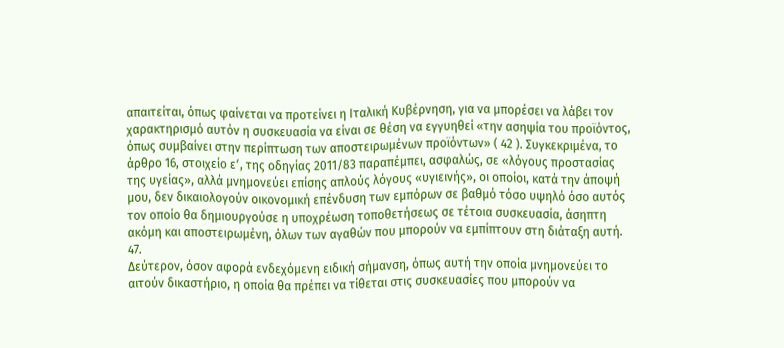απαιτείται, όπως φαίνεται να προτείνει η Ιταλική Κυβέρνηση, για να μπορέσει να λάβει τον χαρακτηρισμό αυτόν η συσκευασία να είναι σε θέση να εγγυηθεί «την ασηψία του προϊόντος, όπως συμβαίνει στην περίπτωση των αποστειρωμένων προϊόντων» ( 42 ). Συγκεκριμένα, το άρθρο 16, στοιχείο εʹ, της οδηγίας 2011/83 παραπέμπει, ασφαλώς, σε «λόγους προστασίας της υγείας», αλλά μνημονεύει επίσης απλούς λόγους «υγιεινής», οι οποίοι, κατά την άποψή μου, δεν δικαιολογούν οικονομική επένδυση των εμπόρων σε βαθμό τόσο υψηλό όσο αυτός τον οποίο θα δημιουργούσε η υποχρέωση τοποθετήσεως σε τέτοια συσκευασία, άσηπτη ακόμη και αποστειρωμένη, όλων των αγαθών που μπορούν να εμπίπτουν στη διάταξη αυτή.
47.
Δεύτερον, όσον αφορά ενδεχόμενη ειδική σήμανση, όπως αυτή την οποία μνημονεύει το αιτούν δικαστήριο, η οποία θα πρέπει να τίθεται στις συσκευασίες που μπορούν να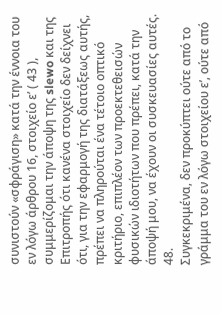συνιστούν «σφράγιση» κατά την έννοια του εν λόγω άρθρου 16, στοιχείο εʹ ( 43 ), συμμερίζομαι την άποψη της slewo και της Επιτροπής ότι κανένα στοιχείο δεν δείχνει ότι, για την εφαρμογή της διατάξεως αυτής, πρέπει να πληρούται ένα τέτοιο οπτικό κριτήριο, επιπλέον των προεκτεθεισών φυσικών ιδιοτήτων που πρέπει, κατά την άποψή μου, να έχουν οι συσκευασίες αυτές.
48.
Συγκεκριμένα, δεν προκύπτει ούτε από το γράμμα του εν λόγω στοιχείου εʹ, ούτε από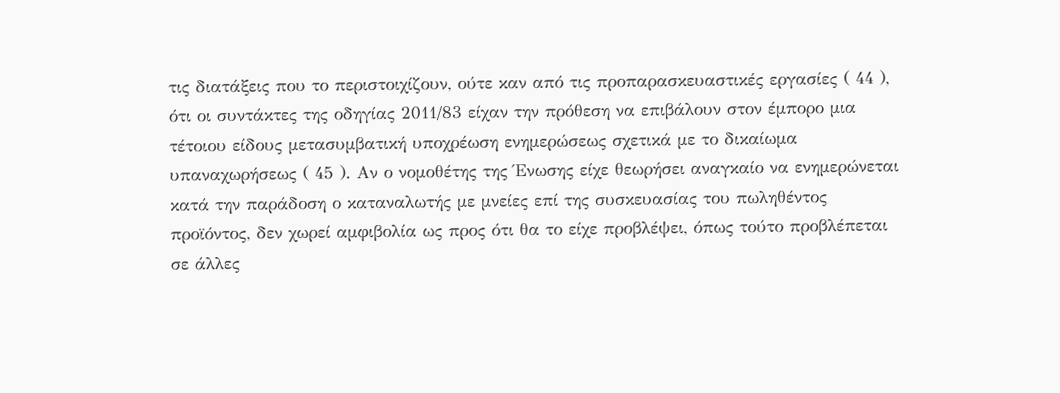τις διατάξεις που το περιστοιχίζουν, ούτε καν από τις προπαρασκευαστικές εργασίες ( 44 ), ότι οι συντάκτες της οδηγίας 2011/83 είχαν την πρόθεση να επιβάλουν στον έμπορο μια τέτοιου είδους μετασυμβατική υποχρέωση ενημερώσεως σχετικά με το δικαίωμα υπαναχωρήσεως ( 45 ). Αν ο νομοθέτης της Ένωσης είχε θεωρήσει αναγκαίο να ενημερώνεται κατά την παράδοση ο καταναλωτής με μνείες επί της συσκευασίας του πωληθέντος προϊόντος, δεν χωρεί αμφιβολία ως προς ότι θα το είχε προβλέψει, όπως τούτο προβλέπεται σε άλλες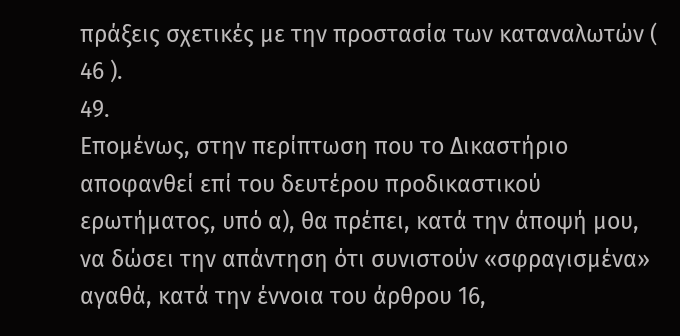πράξεις σχετικές με την προστασία των καταναλωτών ( 46 ).
49.
Επομένως, στην περίπτωση που το Δικαστήριο αποφανθεί επί του δευτέρου προδικαστικού ερωτήματος, υπό α), θα πρέπει, κατά την άποψή μου, να δώσει την απάντηση ότι συνιστούν «σφραγισμένα» αγαθά, κατά την έννοια του άρθρου 16,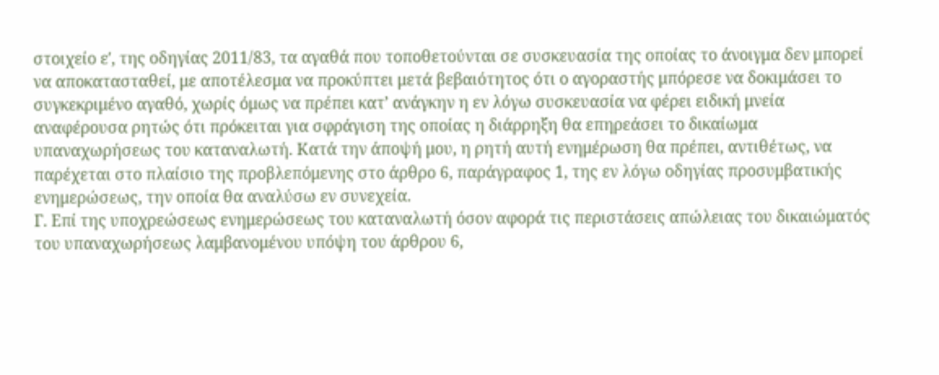στοιχείο εʹ, της οδηγίας 2011/83, τα αγαθά που τοποθετούνται σε συσκευασία της οποίας το άνοιγμα δεν μπορεί να αποκατασταθεί, με αποτέλεσμα να προκύπτει μετά βεβαιότητος ότι ο αγοραστής μπόρεσε να δοκιμάσει το συγκεκριμένο αγαθό, χωρίς όμως να πρέπει κατ’ ανάγκην η εν λόγω συσκευασία να φέρει ειδική μνεία αναφέρουσα ρητώς ότι πρόκειται για σφράγιση της οποίας η διάρρηξη θα επηρεάσει το δικαίωμα υπαναχωρήσεως του καταναλωτή. Κατά την άποψή μου, η ρητή αυτή ενημέρωση θα πρέπει, αντιθέτως, να παρέχεται στο πλαίσιο της προβλεπόμενης στο άρθρο 6, παράγραφος 1, της εν λόγω οδηγίας προσυμβατικής ενημερώσεως, την οποία θα αναλύσω εν συνεχεία.
Γ. Επί της υποχρεώσεως ενημερώσεως του καταναλωτή όσον αφορά τις περιστάσεις απώλειας του δικαιώματός του υπαναχωρήσεως λαμβανομένου υπόψη του άρθρου 6,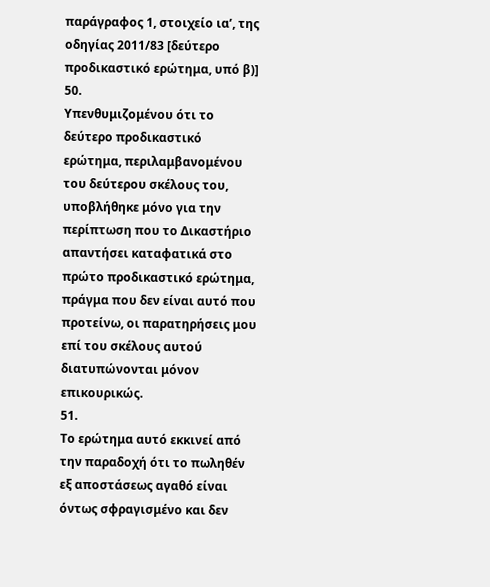παράγραφος 1, στοιχείο ιαʹ, της οδηγίας 2011/83 [δεύτερο προδικαστικό ερώτημα, υπό β)]
50.
Υπενθυμιζομένου ότι το δεύτερο προδικαστικό ερώτημα, περιλαμβανομένου του δεύτερου σκέλους του, υποβλήθηκε μόνο για την περίπτωση που το Δικαστήριο απαντήσει καταφατικά στο πρώτο προδικαστικό ερώτημα, πράγμα που δεν είναι αυτό που προτείνω, οι παρατηρήσεις μου επί του σκέλους αυτού διατυπώνονται μόνον επικουρικώς.
51.
Το ερώτημα αυτό εκκινεί από την παραδοχή ότι το πωληθέν εξ αποστάσεως αγαθό είναι όντως σφραγισμένο και δεν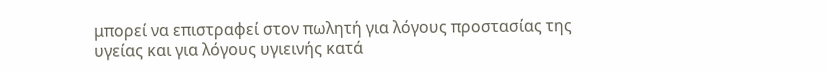μπορεί να επιστραφεί στον πωλητή για λόγους προστασίας της υγείας και για λόγους υγιεινής κατά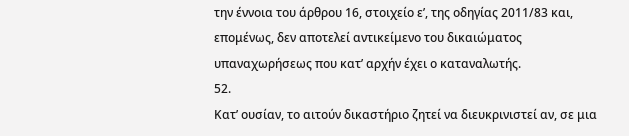την έννοια του άρθρου 16, στοιχείο εʹ, της οδηγίας 2011/83 και, επομένως, δεν αποτελεί αντικείμενο του δικαιώματος υπαναχωρήσεως που κατ’ αρχήν έχει ο καταναλωτής.
52.
Κατ’ ουσίαν, το αιτούν δικαστήριο ζητεί να διευκρινιστεί αν, σε μια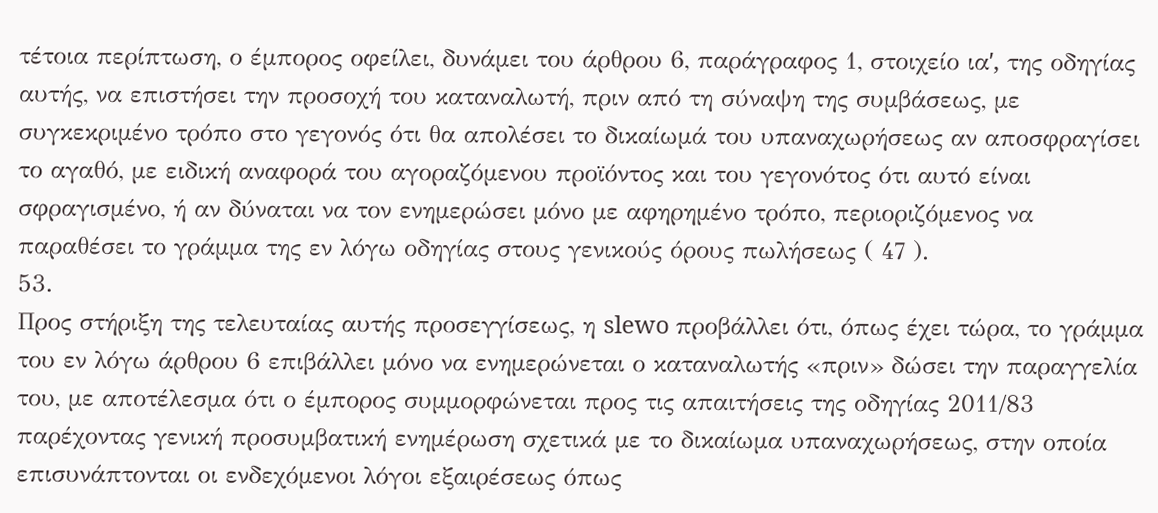τέτοια περίπτωση, ο έμπορος οφείλει, δυνάμει του άρθρου 6, παράγραφος 1, στοιχείο ιαʹ, της οδηγίας αυτής, να επιστήσει την προσοχή του καταναλωτή, πριν από τη σύναψη της συμβάσεως, με συγκεκριμένο τρόπο στο γεγονός ότι θα απολέσει το δικαίωμά του υπαναχωρήσεως αν αποσφραγίσει το αγαθό, με ειδική αναφορά του αγοραζόμενου προϊόντος και του γεγονότος ότι αυτό είναι σφραγισμένο, ή αν δύναται να τον ενημερώσει μόνο με αφηρημένο τρόπο, περιοριζόμενος να παραθέσει το γράμμα της εν λόγω οδηγίας στους γενικούς όρους πωλήσεως ( 47 ).
53.
Προς στήριξη της τελευταίας αυτής προσεγγίσεως, η slewo προβάλλει ότι, όπως έχει τώρα, το γράμμα του εν λόγω άρθρου 6 επιβάλλει μόνο να ενημερώνεται ο καταναλωτής «πριν» δώσει την παραγγελία του, με αποτέλεσμα ότι ο έμπορος συμμορφώνεται προς τις απαιτήσεις της οδηγίας 2011/83 παρέχοντας γενική προσυμβατική ενημέρωση σχετικά με το δικαίωμα υπαναχωρήσεως, στην οποία επισυνάπτονται οι ενδεχόμενοι λόγοι εξαιρέσεως όπως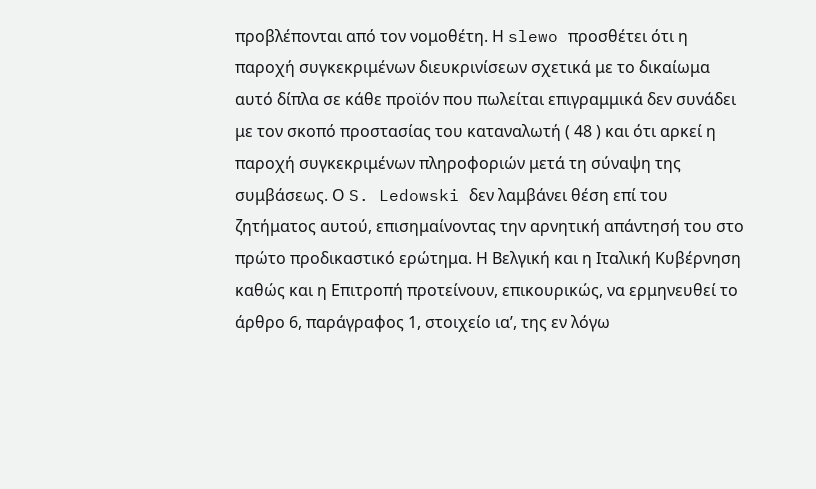προβλέπονται από τον νομοθέτη. Η slewo προσθέτει ότι η παροχή συγκεκριμένων διευκρινίσεων σχετικά με το δικαίωμα αυτό δίπλα σε κάθε προϊόν που πωλείται επιγραμμικά δεν συνάδει με τον σκοπό προστασίας του καταναλωτή ( 48 ) και ότι αρκεί η παροχή συγκεκριμένων πληροφοριών μετά τη σύναψη της συμβάσεως. Ο S. Ledowski δεν λαμβάνει θέση επί του ζητήματος αυτού, επισημαίνοντας την αρνητική απάντησή του στο πρώτο προδικαστικό ερώτημα. Η Βελγική και η Ιταλική Κυβέρνηση καθώς και η Επιτροπή προτείνουν, επικουρικώς, να ερμηνευθεί το άρθρο 6, παράγραφος 1, στοιχείο ιαʹ, της εν λόγω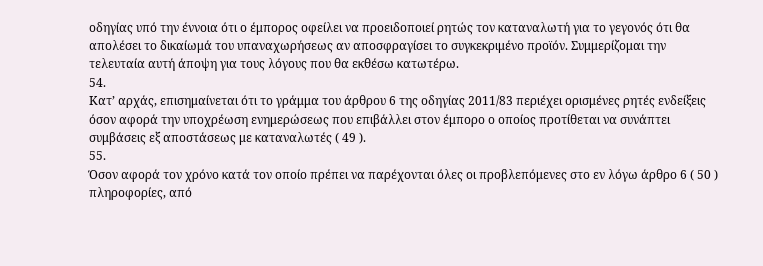οδηγίας υπό την έννοια ότι ο έμπορος οφείλει να προειδοποιεί ρητώς τον καταναλωτή για το γεγονός ότι θα απολέσει το δικαίωμά του υπαναχωρήσεως αν αποσφραγίσει το συγκεκριμένο προϊόν. Συμμερίζομαι την τελευταία αυτή άποψη για τους λόγους που θα εκθέσω κατωτέρω.
54.
Κατ’ αρχάς, επισημαίνεται ότι το γράμμα του άρθρου 6 της οδηγίας 2011/83 περιέχει ορισμένες ρητές ενδείξεις όσον αφορά την υποχρέωση ενημερώσεως που επιβάλλει στον έμπορο ο οποίος προτίθεται να συνάπτει συμβάσεις εξ αποστάσεως με καταναλωτές ( 49 ).
55.
Όσον αφορά τον χρόνο κατά τον οποίο πρέπει να παρέχονται όλες οι προβλεπόμενες στο εν λόγω άρθρο 6 ( 50 ) πληροφορίες, από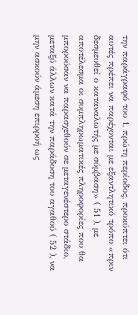την παράγραφό του 1, πρώτη περίοδος, προκύπτει ότι αυτές πρέπει να παρέχονται με εξαντλητικό τρόπο «πριν δεσμευθεί ο καταναλωτής με σύμβαση» ( 51 ), με αποτέλεσμα οι συμπληρωματικές πληροφορίες που θα μπορούσαν να παρασχεθούν σε μεταγενέστερο στάδιο, μεταξύ άλλων κατά την παράδοση του αγαθού ( 52 ), να μην ασκούν άμεση επιρροή ως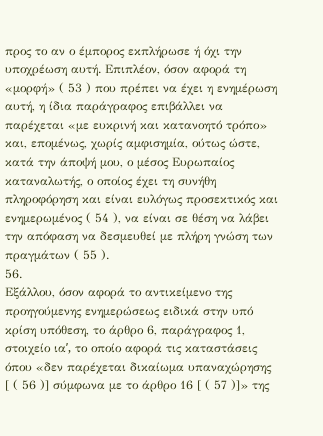προς το αν ο έμπορος εκπλήρωσε ή όχι την υποχρέωση αυτή. Επιπλέον, όσον αφορά τη «μορφή» ( 53 ) που πρέπει να έχει η ενημέρωση αυτή, η ίδια παράγραφος επιβάλλει να παρέχεται «με ευκρινή και κατανοητό τρόπο» και, επομένως, χωρίς αμφισημία, ούτως ώστε, κατά την άποψή μου, ο μέσος Ευρωπαίος καταναλωτής, ο οποίος έχει τη συνήθη πληροφόρηση και είναι ευλόγως προσεκτικός και ενημερωμένος ( 54 ), να είναι σε θέση να λάβει την απόφαση να δεσμευθεί με πλήρη γνώση των πραγμάτων ( 55 ).
56.
Εξάλλου, όσον αφορά το αντικείμενο της προηγούμενης ενημερώσεως ειδικά στην υπό κρίση υπόθεση, το άρθρο 6, παράγραφος 1, στοιχείο ιαʹ, το οποίο αφορά τις καταστάσεις όπου «δεν παρέχεται δικαίωμα υπαναχώρησης [ ( 56 )] σύμφωνα με το άρθρο 16 [ ( 57 )]» της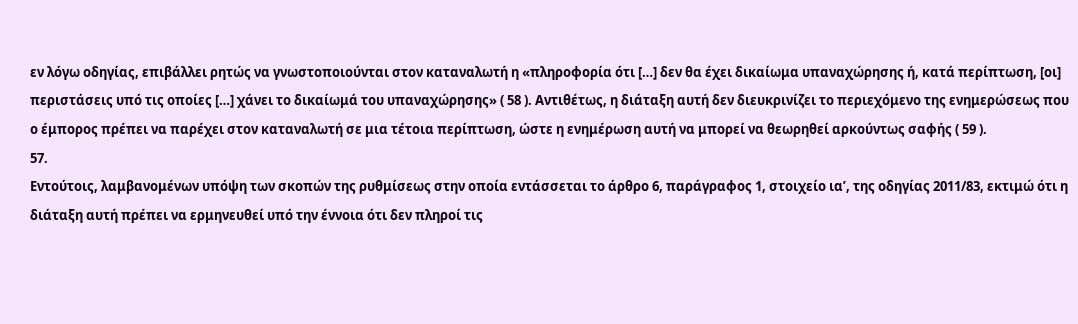εν λόγω οδηγίας, επιβάλλει ρητώς να γνωστοποιούνται στον καταναλωτή η «πληροφορία ότι […] δεν θα έχει δικαίωμα υπαναχώρησης ή, κατά περίπτωση, [οι] περιστάσεις υπό τις οποίες […] χάνει το δικαίωμά του υπαναχώρησης» ( 58 ). Αντιθέτως, η διάταξη αυτή δεν διευκρινίζει το περιεχόμενο της ενημερώσεως που ο έμπορος πρέπει να παρέχει στον καταναλωτή σε μια τέτοια περίπτωση, ώστε η ενημέρωση αυτή να μπορεί να θεωρηθεί αρκούντως σαφής ( 59 ).
57.
Εντούτοις, λαμβανομένων υπόψη των σκοπών της ρυθμίσεως στην οποία εντάσσεται το άρθρο 6, παράγραφος 1, στοιχείο ιαʹ, της οδηγίας 2011/83, εκτιμώ ότι η διάταξη αυτή πρέπει να ερμηνευθεί υπό την έννοια ότι δεν πληροί τις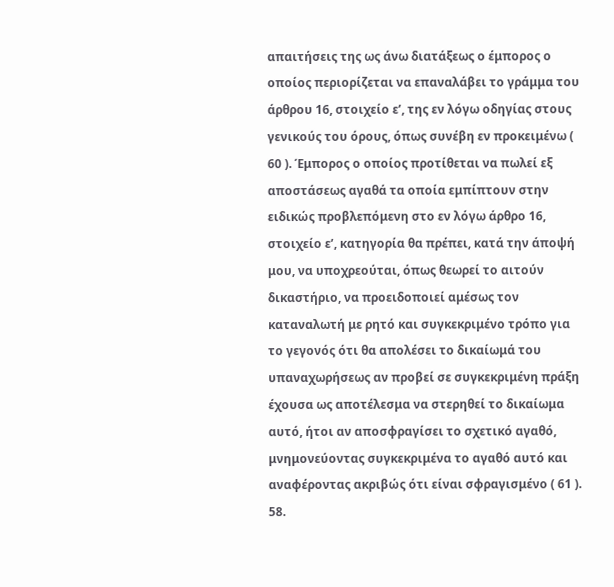απαιτήσεις της ως άνω διατάξεως ο έμπορος ο οποίος περιορίζεται να επαναλάβει το γράμμα του άρθρου 16, στοιχείο εʹ, της εν λόγω οδηγίας στους γενικούς του όρους, όπως συνέβη εν προκειμένω ( 60 ). Έμπορος ο οποίος προτίθεται να πωλεί εξ αποστάσεως αγαθά τα οποία εμπίπτουν στην ειδικώς προβλεπόμενη στο εν λόγω άρθρο 16, στοιχείο εʹ, κατηγορία θα πρέπει, κατά την άποψή μου, να υποχρεούται, όπως θεωρεί το αιτούν δικαστήριο, να προειδοποιεί αμέσως τον καταναλωτή με ρητό και συγκεκριμένο τρόπο για το γεγονός ότι θα απολέσει το δικαίωμά του υπαναχωρήσεως αν προβεί σε συγκεκριμένη πράξη έχουσα ως αποτέλεσμα να στερηθεί το δικαίωμα αυτό, ήτοι αν αποσφραγίσει το σχετικό αγαθό, μνημονεύοντας συγκεκριμένα το αγαθό αυτό και αναφέροντας ακριβώς ότι είναι σφραγισμένο ( 61 ).
58.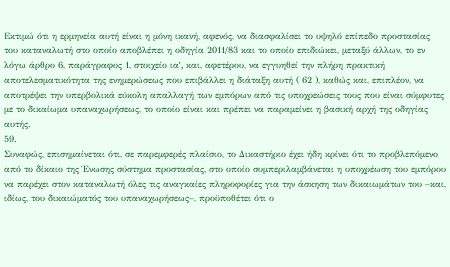Εκτιμώ ότι η ερμηνεία αυτή είναι η μόνη ικανή, αφενός, να διασφαλίσει το υψηλό επίπεδο προστασίας του καταναλωτή στο οποίο αποβλέπει η οδηγία 2011/83 και το οποίο επιδιώκει, μεταξύ άλλων, το εν λόγω άρθρο 6, παράγραφος 1, στοιχείο ιαʹ, και, αφετέρου, να εγγυηθεί την πλήρη πρακτική αποτελεσματικότητα της ενημερώσεως που επιβάλλει η διάταξη αυτή ( 62 ), καθώς και, επιπλέον, να αποτρέψει την υπερβολικά εύκολη απαλλαγή των εμπόρων από τις υποχρεώσεις τους που είναι σύμφυτες με το δικαίωμα υπαναχωρήσεως, το οποίο είναι και πρέπει να παραμείνει η βασική αρχή της οδηγίας αυτής.
59.
Συναφώς, επισημαίνεται ότι, σε παρεμφερές πλαίσιο, το Δικαστήριο έχει ήδη κρίνει ότι το προβλεπόμενο από το δίκαιο της Ένωσης σύστημα προστασίας, στο οποίο συμπεριλαμβάνεται η υποχρέωση του εμπόρου να παρέχει στον καταναλωτή όλες τις αναγκαίες πληροφορίες για την άσκηση των δικαιωμάτων του –και, ιδίως, του δικαιώματός του υπαναχωρήσεως–, προϋποθέτει ότι ο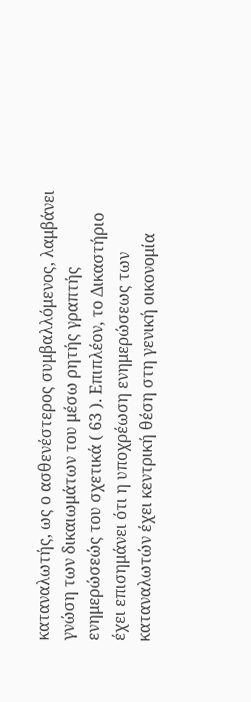καταναλωτής, ως ο ασθενέστερος συμβαλλόμενος, λαμβάνει γνώση των δικαιωμάτων του μέσω ρητής γραπτής ενημερώσεώς του σχετικά ( 63 ). Επιπλέον, το Δικαστήριο έχει επισημάνει ότι η υποχρέωση ενημερώσεως των καταναλωτών έχει κεντρική θέση στη γενική οικονομία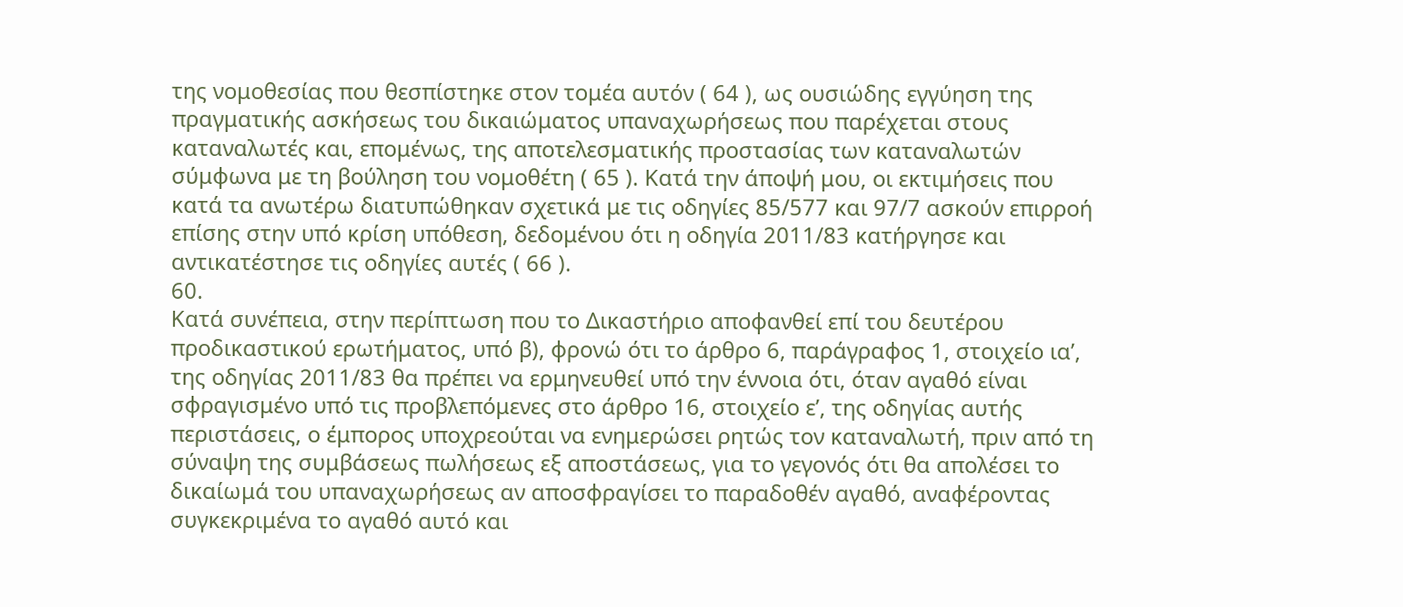της νομοθεσίας που θεσπίστηκε στον τομέα αυτόν ( 64 ), ως ουσιώδης εγγύηση της πραγματικής ασκήσεως του δικαιώματος υπαναχωρήσεως που παρέχεται στους καταναλωτές και, επομένως, της αποτελεσματικής προστασίας των καταναλωτών σύμφωνα με τη βούληση του νομοθέτη ( 65 ). Κατά την άποψή μου, οι εκτιμήσεις που κατά τα ανωτέρω διατυπώθηκαν σχετικά με τις οδηγίες 85/577 και 97/7 ασκούν επιρροή επίσης στην υπό κρίση υπόθεση, δεδομένου ότι η οδηγία 2011/83 κατήργησε και αντικατέστησε τις οδηγίες αυτές ( 66 ).
60.
Κατά συνέπεια, στην περίπτωση που το Δικαστήριο αποφανθεί επί του δευτέρου προδικαστικού ερωτήματος, υπό β), φρονώ ότι το άρθρο 6, παράγραφος 1, στοιχείο ιαʹ, της οδηγίας 2011/83 θα πρέπει να ερμηνευθεί υπό την έννοια ότι, όταν αγαθό είναι σφραγισμένο υπό τις προβλεπόμενες στο άρθρο 16, στοιχείο εʹ, της οδηγίας αυτής περιστάσεις, ο έμπορος υποχρεούται να ενημερώσει ρητώς τον καταναλωτή, πριν από τη σύναψη της συμβάσεως πωλήσεως εξ αποστάσεως, για το γεγονός ότι θα απολέσει το δικαίωμά του υπαναχωρήσεως αν αποσφραγίσει το παραδοθέν αγαθό, αναφέροντας συγκεκριμένα το αγαθό αυτό και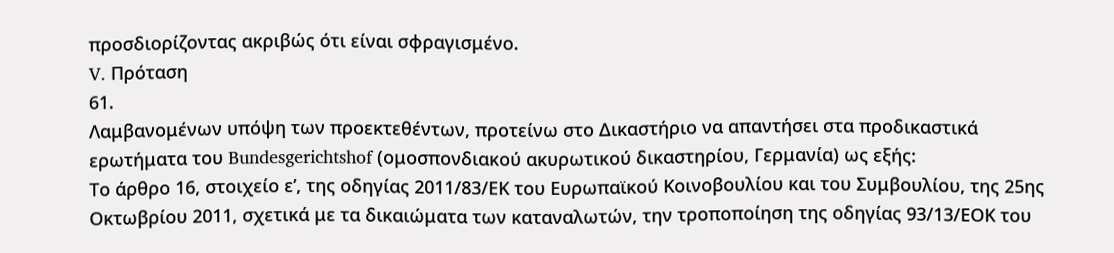προσδιορίζοντας ακριβώς ότι είναι σφραγισμένο.
V. Πρόταση
61.
Λαμβανομένων υπόψη των προεκτεθέντων, προτείνω στο Δικαστήριο να απαντήσει στα προδικαστικά ερωτήματα του Bundesgerichtshof (ομοσπονδιακού ακυρωτικού δικαστηρίου, Γερμανία) ως εξής:
Το άρθρο 16, στοιχείο εʹ, της οδηγίας 2011/83/ΕΚ του Ευρωπαϊκού Κοινοβουλίου και του Συμβουλίου, της 25ης Οκτωβρίου 2011, σχετικά με τα δικαιώματα των καταναλωτών, την τροποποίηση της οδηγίας 93/13/ΕΟΚ του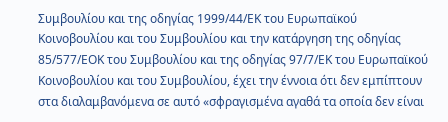Συμβουλίου και της οδηγίας 1999/44/ΕΚ του Ευρωπαϊκού Κοινοβουλίου και του Συμβουλίου και την κατάργηση της οδηγίας 85/577/ΕΟΚ του Συμβουλίου και της οδηγίας 97/7/ΕΚ του Ευρωπαϊκού Κοινοβουλίου και του Συμβουλίου, έχει την έννοια ότι δεν εμπίπτουν στα διαλαμβανόμενα σε αυτό «σφραγισμένα αγαθά τα οποία δεν είναι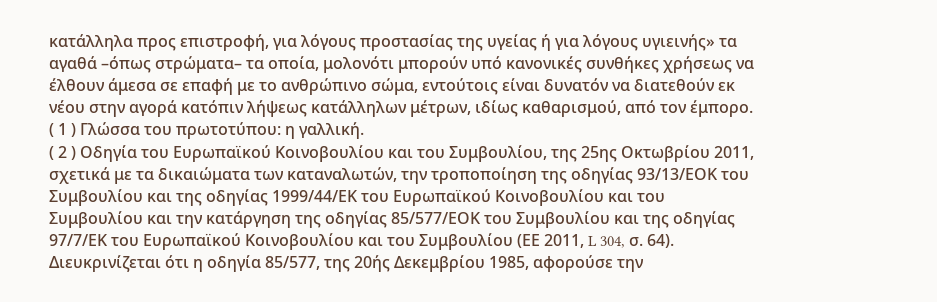κατάλληλα προς επιστροφή, για λόγους προστασίας της υγείας ή για λόγους υγιεινής» τα αγαθά –όπως στρώματα– τα οποία, μολονότι μπορούν υπό κανονικές συνθήκες χρήσεως να έλθουν άμεσα σε επαφή με το ανθρώπινο σώμα, εντούτοις είναι δυνατόν να διατεθούν εκ νέου στην αγορά κατόπιν λήψεως κατάλληλων μέτρων, ιδίως καθαρισμού, από τον έμπορο.
( 1 ) Γλώσσα του πρωτοτύπου: η γαλλική.
( 2 ) Οδηγία του Ευρωπαϊκού Κοινοβουλίου και του Συμβουλίου, της 25ης Οκτωβρίου 2011, σχετικά με τα δικαιώματα των καταναλωτών, την τροποποίηση της οδηγίας 93/13/ΕΟΚ του Συμβουλίου και της οδηγίας 1999/44/ΕΚ του Ευρωπαϊκού Κοινοβουλίου και του Συμβουλίου και την κατάργηση της οδηγίας 85/577/ΕΟΚ του Συμβουλίου και της οδηγίας 97/7/ΕΚ του Ευρωπαϊκού Κοινοβουλίου και του Συμβουλίου (ΕΕ 2011, L 304, σ. 64). Διευκρινίζεται ότι η οδηγία 85/577, της 20ής Δεκεμβρίου 1985, αφορούσε την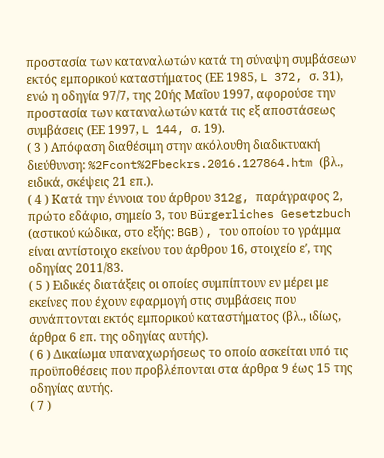προστασία των καταναλωτών κατά τη σύναψη συμβάσεων εκτός εμπορικού καταστήματος (ΕΕ 1985, L 372, σ. 31), ενώ η οδηγία 97/7, της 20ής Μαΐου 1997, αφορούσε την προστασία των καταναλωτών κατά τις εξ αποστάσεως συμβάσεις (ΕΕ 1997, L 144, σ. 19).
( 3 ) Απόφαση διαθέσιμη στην ακόλουθη διαδικτυακή διεύθυνση: %2Fcont%2Fbeckrs.2016.127864.htm (βλ., ειδικά, σκέψεις 21 επ.).
( 4 ) Κατά την έννοια του άρθρου 312g, παράγραφος 2, πρώτο εδάφιο, σημείο 3, του Bürgerliches Gesetzbuch (αστικού κώδικα, στο εξής: BGB), του οποίου το γράμμα είναι αντίστοιχο εκείνου του άρθρου 16, στοιχείο εʹ, της οδηγίας 2011/83.
( 5 ) Ειδικές διατάξεις οι οποίες συμπίπτουν εν μέρει με εκείνες που έχουν εφαρμογή στις συμβάσεις που συνάπτονται εκτός εμπορικού καταστήματος (βλ., ιδίως, άρθρα 6 επ. της οδηγίας αυτής).
( 6 ) Δικαίωμα υπαναχωρήσεως το οποίο ασκείται υπό τις προϋποθέσεις που προβλέπονται στα άρθρα 9 έως 15 της οδηγίας αυτής.
( 7 )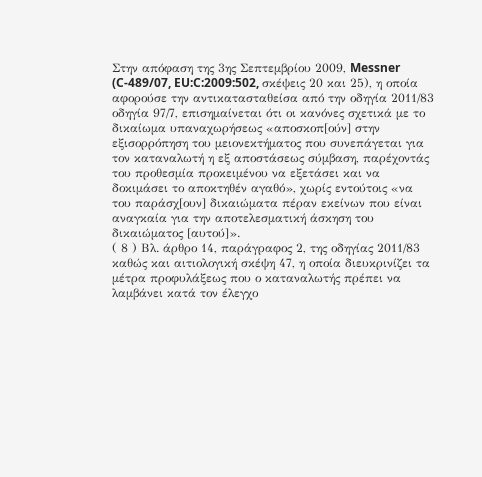Στην απόφαση της 3ης Σεπτεμβρίου 2009, Messner (C‑489/07, EU:C:2009:502, σκέψεις 20 και 25), η οποία αφορούσε την αντικατασταθείσα από την οδηγία 2011/83 οδηγία 97/7, επισημαίνεται ότι οι κανόνες σχετικά με το δικαίωμα υπαναχωρήσεως «αποσκοπ[ούν] στην εξισορρόπηση του μειονεκτήματος που συνεπάγεται για τον καταναλωτή η εξ αποστάσεως σύμβαση, παρέχοντάς του προθεσμία προκειμένου να εξετάσει και να δοκιμάσει το αποκτηθέν αγαθό», χωρίς εντούτοις «να του παράσχ[ουν] δικαιώματα πέραν εκείνων που είναι αναγκαία για την αποτελεσματική άσκηση του δικαιώματος [αυτού]».
( 8 ) Βλ. άρθρο 14, παράγραφος 2, της οδηγίας 2011/83 καθώς και αιτιολογική σκέψη 47, η οποία διευκρινίζει τα μέτρα προφυλάξεως που ο καταναλωτής πρέπει να λαμβάνει κατά τον έλεγχο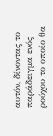αυτόν, δίνοντας το παράδειγμα ενός ρούχου το οποίο θα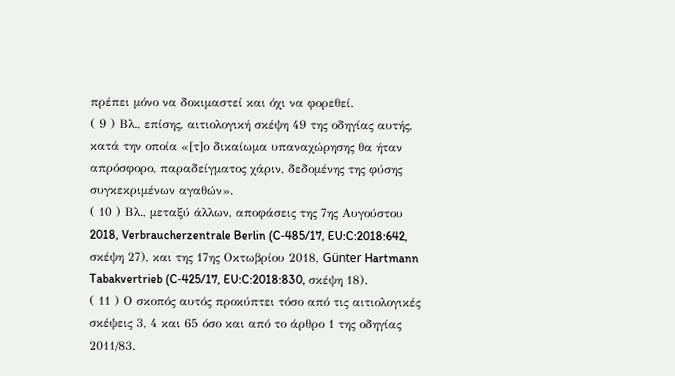πρέπει μόνο να δοκιμαστεί και όχι να φορεθεί.
( 9 ) Βλ., επίσης, αιτιολογική σκέψη 49 της οδηγίας αυτής, κατά την οποία «[τ]ο δικαίωμα υπαναχώρησης θα ήταν απρόσφορο, παραδείγματος χάριν, δεδομένης της φύσης συγκεκριμένων αγαθών».
( 10 ) Βλ., μεταξύ άλλων, αποφάσεις της 7ης Αυγούστου 2018, Verbraucherzentrale Berlin (C‑485/17, EU:C:2018:642, σκέψη 27), και της 17ης Οκτωβρίου 2018, Günter Hartmann Tabakvertrieb (C‑425/17, EU:C:2018:830, σκέψη 18).
( 11 ) Ο σκοπός αυτός προκύπτει τόσο από τις αιτιολογικές σκέψεις 3, 4 και 65 όσο και από το άρθρο 1 της οδηγίας 2011/83.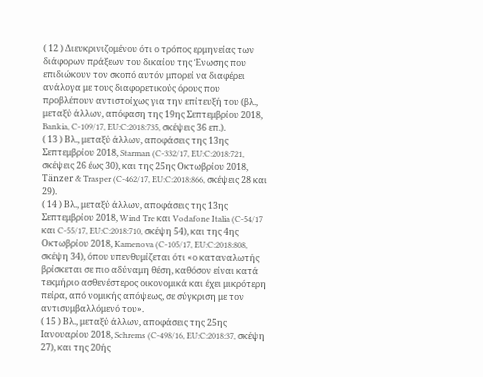( 12 ) Διευκρινιζομένου ότι ο τρόπος ερμηνείας των διάφορων πράξεων του δικαίου της Ένωσης που επιδιώκουν τον σκοπό αυτόν μπορεί να διαφέρει ανάλογα με τους διαφορετικούς όρους που προβλέπουν αντιστοίχως για την επίτευξή του (βλ., μεταξύ άλλων, απόφαση της 19ης Σεπτεμβρίου 2018, Bankia, C‑109/17, EU:C:2018:735, σκέψεις 36 επ.).
( 13 ) Βλ., μεταξύ άλλων, αποφάσεις της 13ης Σεπτεμβρίου 2018, Starman (C‑332/17, EU:C:2018:721, σκέψεις 26 έως 30), και της 25ης Οκτωβρίου 2018, Tänzer & Trasper (C‑462/17, EU:C:2018:866, σκέψεις 28 και 29).
( 14 ) Βλ., μεταξύ άλλων, αποφάσεις της 13ης Σεπτεμβρίου 2018, Wind Tre και Vodafone Italia (C‑54/17 και C‑55/17, EU:C:2018:710, σκέψη 54), και της 4ης Οκτωβρίου 2018, Kamenova (C‑105/17, EU:C:2018:808, σκέψη 34), όπου υπενθυμίζεται ότι «ο καταναλωτής βρίσκεται σε πιο αδύναμη θέση, καθόσον είναι κατά τεκμήριο ασθενέστερος οικονομικά και έχει μικρότερη πείρα, από νομικής απόψεως, σε σύγκριση με τον αντισυμβαλλόμενό του».
( 15 ) Βλ., μεταξύ άλλων, αποφάσεις της 25ης Ιανουαρίου 2018, Schrems (C‑498/16, EU:C:2018:37, σκέψη 27), και της 20ής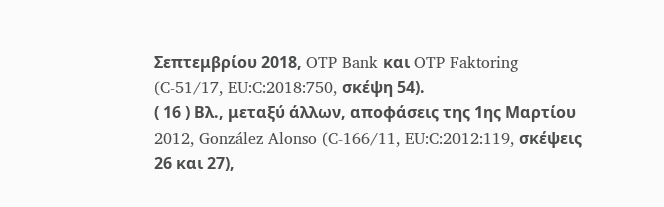Σεπτεμβρίου 2018, OTP Bank και OTP Faktoring (C‑51/17, EU:C:2018:750, σκέψη 54).
( 16 ) Βλ., μεταξύ άλλων, αποφάσεις της 1ης Μαρτίου 2012, González Alonso (C‑166/11, EU:C:2012:119, σκέψεις 26 και 27),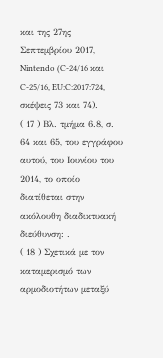και της 27ης Σεπτεμβρίου 2017, Nintendo (C‑24/16 και C‑25/16, EU:C:2017:724, σκέψεις 73 και 74).
( 17 ) Βλ. τμήμα 6.8, σ. 64 και 65, του εγγράφου αυτού, του Ιουνίου του 2014, το οποίο διατίθεται στην ακόλουθη διαδικτυακή διεύθυνση: .
( 18 ) Σχετικά με τον καταμερισμό των αρμοδιοτήτων μεταξύ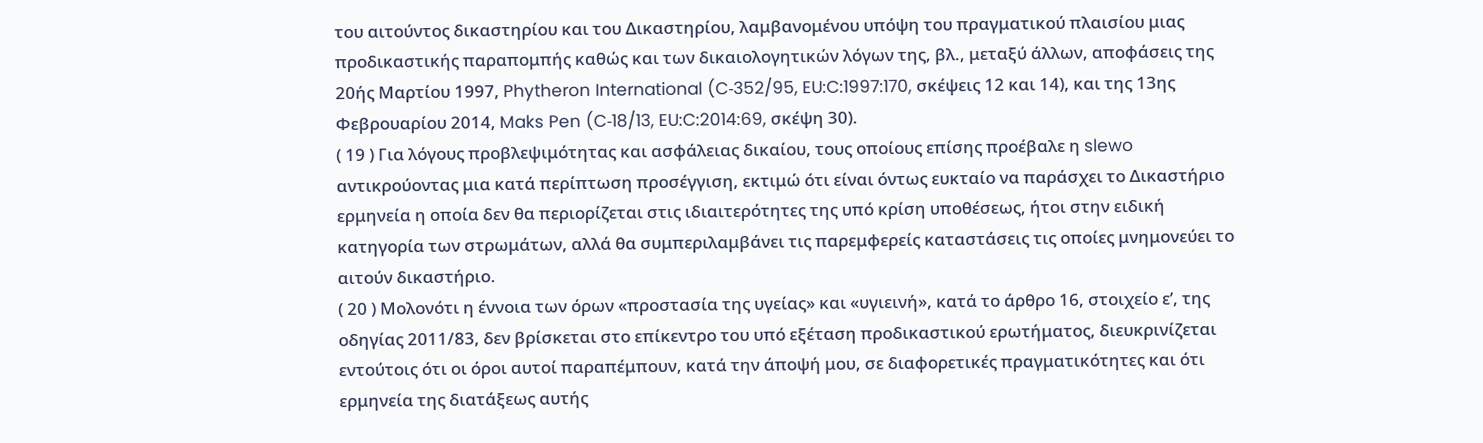του αιτούντος δικαστηρίου και του Δικαστηρίου, λαμβανομένου υπόψη του πραγματικού πλαισίου μιας προδικαστικής παραπομπής καθώς και των δικαιολογητικών λόγων της, βλ., μεταξύ άλλων, αποφάσεις της 20ής Μαρτίου 1997, Phytheron International (C‑352/95, EU:C:1997:170, σκέψεις 12 και 14), και της 13ης Φεβρουαρίου 2014, Maks Pen (C‑18/13, EU:C:2014:69, σκέψη 30).
( 19 ) Για λόγους προβλεψιμότητας και ασφάλειας δικαίου, τους οποίους επίσης προέβαλε η slewo αντικρούοντας μια κατά περίπτωση προσέγγιση, εκτιμώ ότι είναι όντως ευκταίο να παράσχει το Δικαστήριο ερμηνεία η οποία δεν θα περιορίζεται στις ιδιαιτερότητες της υπό κρίση υποθέσεως, ήτοι στην ειδική κατηγορία των στρωμάτων, αλλά θα συμπεριλαμβάνει τις παρεμφερείς καταστάσεις τις οποίες μνημονεύει το αιτούν δικαστήριο.
( 20 ) Μολονότι η έννοια των όρων «προστασία της υγείας» και «υγιεινή», κατά το άρθρο 16, στοιχείο εʹ, της οδηγίας 2011/83, δεν βρίσκεται στο επίκεντρο του υπό εξέταση προδικαστικού ερωτήματος, διευκρινίζεται εντούτοις ότι οι όροι αυτοί παραπέμπουν, κατά την άποψή μου, σε διαφορετικές πραγματικότητες και ότι ερμηνεία της διατάξεως αυτής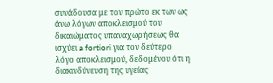συνάδουσα με τον πρώτο εκ των ως άνω λόγων αποκλεισμού του δικαιώματος υπαναχωρήσεως θα ισχύει a fortiori για τον δεύτερο λόγο αποκλεισμού, δεδομένου ότι η διακινδύνευση της υγείας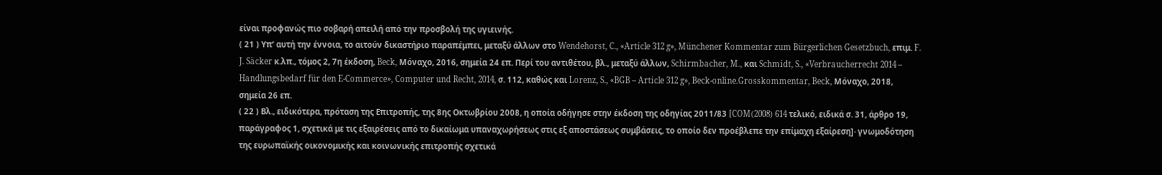είναι προφανώς πιο σοβαρή απειλή από την προσβολή της υγιεινής.
( 21 ) Υπ’ αυτή την έννοια, το αιτούν δικαστήριο παραπέμπει, μεταξύ άλλων στο Wendehorst, C., «Article 312 g», Münchener Kommentar zum Bürgerlichen Gesetzbuch, επιμ. F. J. Säcker κ.λπ., τόμος 2, 7η έκδοση, Beck, Μόναχο, 2016, σημεία 24 επ. Περί του αντιθέτου, βλ., μεταξύ άλλων, Schirmbacher, M., και Schmidt, S., «Verbraucherrecht 2014 – Handlungsbedarf für den E-Commerce», Computer und Recht, 2014, σ. 112, καθώς και Lorenz, S., «BGB – Article 312 g», Beck-online.Grosskommentar, Beck, Μόναχο, 2018, σημεία 26 επ.
( 22 ) Βλ., ειδικότερα, πρόταση της Επιτροπής, της 8ης Οκτωβρίου 2008, η οποία οδήγησε στην έκδοση της οδηγίας 2011/83 [COM(2008) 614 τελικό, ειδικά σ. 31, άρθρο 19, παράγραφος 1, σχετικά με τις εξαιρέσεις από το δικαίωμα υπαναχωρήσεως στις εξ αποστάσεως συμβάσεις, το οποίο δεν προέβλεπε την επίμαχη εξαίρεση]· γνωμοδότηση της ευρωπαϊκής οικονομικής και κοινωνικής επιτροπής σχετικά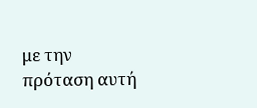με την πρόταση αυτή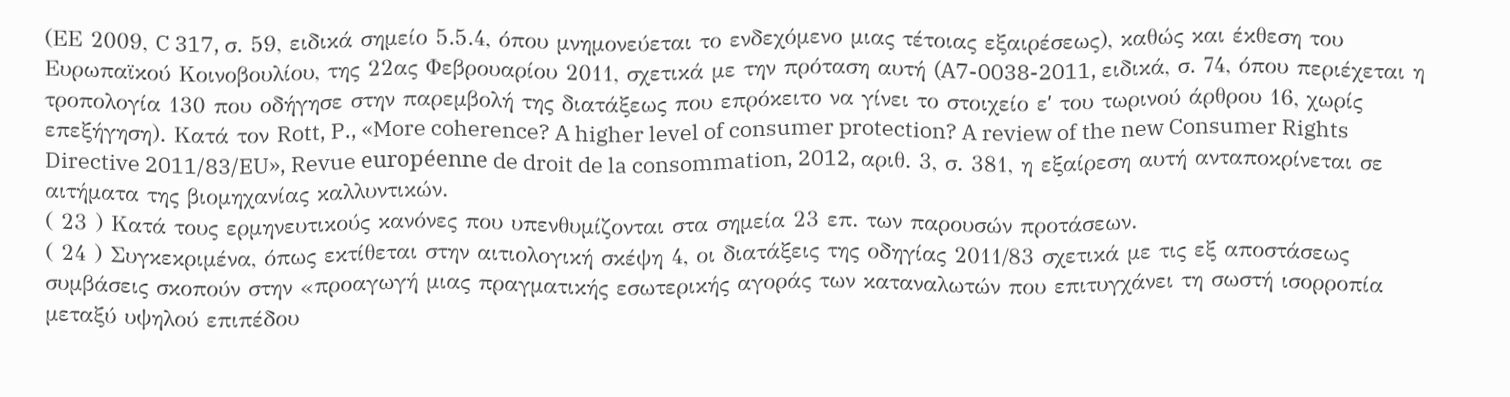(ΕΕ 2009, C 317, σ. 59, ειδικά σημείο 5.5.4, όπου μνημονεύεται το ενδεχόμενο μιας τέτοιας εξαιρέσεως), καθώς και έκθεση του Ευρωπαϊκού Κοινοβουλίου, της 22ας Φεβρουαρίου 2011, σχετικά με την πρόταση αυτή (A7-0038-2011, ειδικά, σ. 74, όπου περιέχεται η τροπολογία 130 που οδήγησε στην παρεμβολή της διατάξεως που επρόκειτο να γίνει το στοιχείο εʹ του τωρινού άρθρου 16, χωρίς επεξήγηση). Κατά τον Rott, P., «More coherence? A higher level of consumer protection? A review of the new Consumer Rights Directive 2011/83/EU», Revue européenne de droit de la consommation, 2012, αριθ. 3, σ. 381, η εξαίρεση αυτή ανταποκρίνεται σε αιτήματα της βιομηχανίας καλλυντικών.
( 23 ) Κατά τους ερμηνευτικούς κανόνες που υπενθυμίζονται στα σημεία 23 επ. των παρουσών προτάσεων.
( 24 ) Συγκεκριμένα, όπως εκτίθεται στην αιτιολογική σκέψη 4, οι διατάξεις της οδηγίας 2011/83 σχετικά με τις εξ αποστάσεως συμβάσεις σκοπούν στην «προαγωγή μιας πραγματικής εσωτερικής αγοράς των καταναλωτών που επιτυγχάνει τη σωστή ισορροπία μεταξύ υψηλού επιπέδου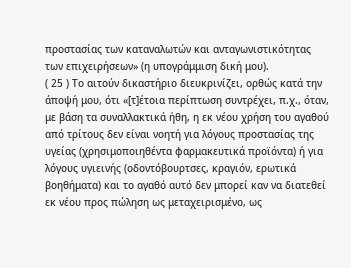προστασίας των καταναλωτών και ανταγωνιστικότητας των επιχειρήσεων» (η υπογράμμιση δική μου).
( 25 ) Το αιτούν δικαστήριο διευκρινίζει, ορθώς κατά την άποψή μου, ότι «[τ]έτοια περίπτωση συντρέχει, π.χ., όταν, με βάση τα συναλλακτικά ήθη, η εκ νέου χρήση του αγαθού από τρίτους δεν είναι νοητή για λόγους προστασίας της υγείας (χρησιμοποιηθέντα φαρμακευτικά προϊόντα) ή για λόγους υγιεινής (οδοντόβουρτσες, κραγιόν, ερωτικά βοηθήματα) και το αγαθό αυτό δεν μπορεί καν να διατεθεί εκ νέου προς πώληση ως μεταχειρισμένο, ως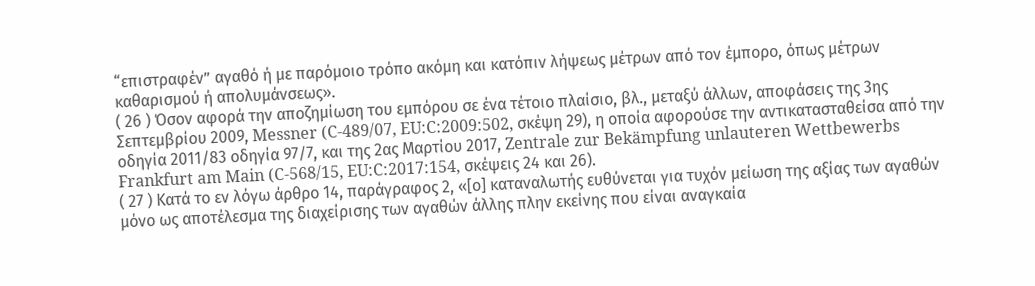“επιστραφέν” αγαθό ή με παρόμοιο τρόπο ακόμη και κατόπιν λήψεως μέτρων από τον έμπορο, όπως μέτρων καθαρισμού ή απολυμάνσεως».
( 26 ) Όσον αφορά την αποζημίωση του εμπόρου σε ένα τέτοιο πλαίσιο, βλ., μεταξύ άλλων, αποφάσεις της 3ης Σεπτεμβρίου 2009, Messner (C‑489/07, EU:C:2009:502, σκέψη 29), η οποία αφορούσε την αντικατασταθείσα από την οδηγία 2011/83 οδηγία 97/7, και της 2ας Μαρτίου 2017, Zentrale zur Bekämpfung unlauteren Wettbewerbs Frankfurt am Main (C‑568/15, EU:C:2017:154, σκέψεις 24 και 26).
( 27 ) Κατά το εν λόγω άρθρο 14, παράγραφος 2, «[ο] καταναλωτής ευθύνεται για τυχόν μείωση της αξίας των αγαθών μόνο ως αποτέλεσμα της διαχείρισης των αγαθών άλλης πλην εκείνης που είναι αναγκαία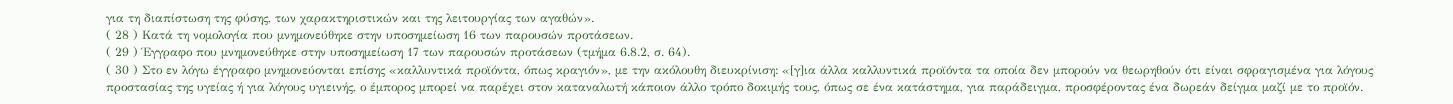για τη διαπίστωση της φύσης, των χαρακτηριστικών και της λειτουργίας των αγαθών».
( 28 ) Κατά τη νομολογία που μνημονεύθηκε στην υποσημείωση 16 των παρουσών προτάσεων.
( 29 ) Έγγραφο που μνημονεύθηκε στην υποσημείωση 17 των παρουσών προτάσεων (τμήμα 6.8.2, σ. 64).
( 30 ) Στο εν λόγω έγγραφο μνημονεύονται επίσης «καλλυντικά προϊόντα, όπως κραγιόν», με την ακόλουθη διευκρίνιση: «[γ]ια άλλα καλλυντικά προϊόντα τα οποία δεν μπορούν να θεωρηθούν ότι είναι σφραγισμένα για λόγους προστασίας της υγείας ή για λόγους υγιεινής, ο έμπορος μπορεί να παρέχει στον καταναλωτή κάποιον άλλο τρόπο δοκιμής τους, όπως σε ένα κατάστημα, για παράδειγμα, προσφέροντας ένα δωρεάν δείγμα μαζί με το προϊόν.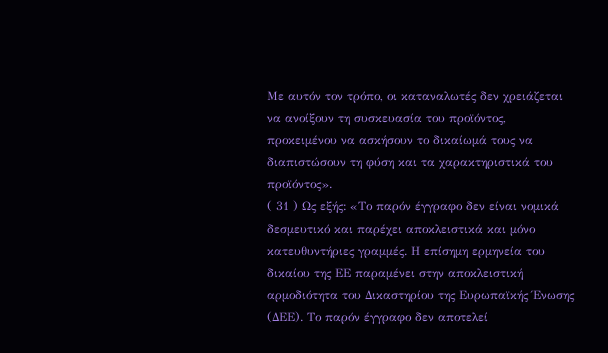Με αυτόν τον τρόπο, οι καταναλωτές δεν χρειάζεται να ανοίξουν τη συσκευασία του προϊόντος, προκειμένου να ασκήσουν το δικαίωμά τους να διαπιστώσουν τη φύση και τα χαρακτηριστικά του προϊόντος».
( 31 ) Ως εξής: «Το παρόν έγγραφο δεν είναι νομικά δεσμευτικό και παρέχει αποκλειστικά και μόνο κατευθυντήριες γραμμές. Η επίσημη ερμηνεία του δικαίου της ΕΕ παραμένει στην αποκλειστική αρμοδιότητα του Δικαστηρίου της Ευρωπαϊκής Ένωσης (ΔΕΕ). Το παρόν έγγραφο δεν αποτελεί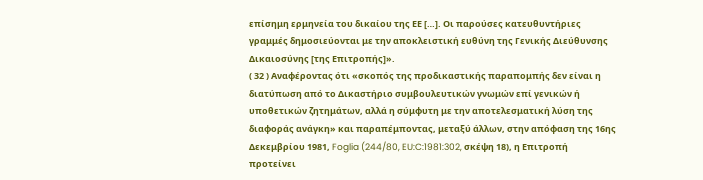επίσημη ερμηνεία του δικαίου της ΕΕ […]. Οι παρούσες κατευθυντήριες γραμμές δημοσιεύονται με την αποκλειστική ευθύνη της Γενικής Διεύθυνσης Δικαιοσύνης [της Επιτροπής]».
( 32 ) Αναφέροντας ότι «σκοπός της προδικαστικής παραπομπής δεν είναι η διατύπωση από το Δικαστήριο συμβουλευτικών γνωμών επί γενικών ή υποθετικών ζητημάτων, αλλά η σύμφυτη με την αποτελεσματική λύση της διαφοράς ανάγκη» και παραπέμποντας, μεταξύ άλλων, στην απόφαση της 16ης Δεκεμβρίου 1981, Foglia (244/80, EU:C:1981:302, σκέψη 18), η Επιτροπή προτείνει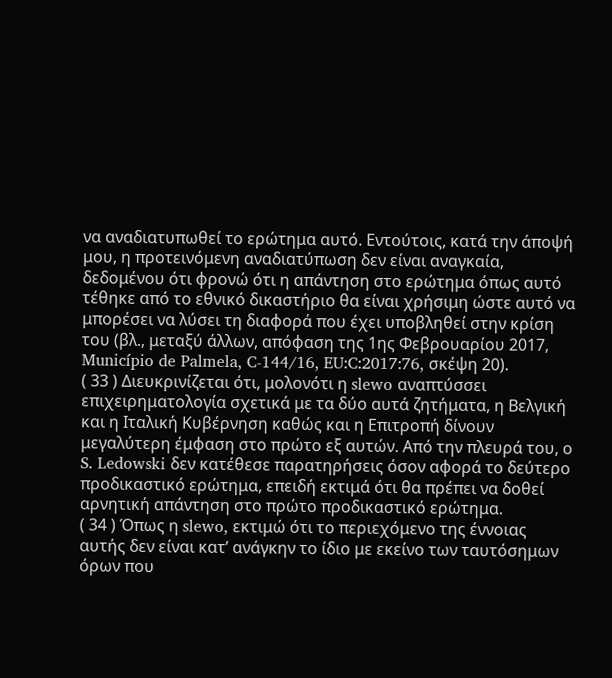να αναδιατυπωθεί το ερώτημα αυτό. Εντούτοις, κατά την άποψή μου, η προτεινόμενη αναδιατύπωση δεν είναι αναγκαία, δεδομένου ότι φρονώ ότι η απάντηση στο ερώτημα όπως αυτό τέθηκε από το εθνικό δικαστήριο θα είναι χρήσιμη ώστε αυτό να μπορέσει να λύσει τη διαφορά που έχει υποβληθεί στην κρίση του (βλ., μεταξύ άλλων, απόφαση της 1ης Φεβρουαρίου 2017, Município de Palmela, C‑144/16, EU:C:2017:76, σκέψη 20).
( 33 ) Διευκρινίζεται ότι, μολονότι η slewo αναπτύσσει επιχειρηματολογία σχετικά με τα δύο αυτά ζητήματα, η Βελγική και η Ιταλική Κυβέρνηση καθώς και η Επιτροπή δίνουν μεγαλύτερη έμφαση στο πρώτο εξ αυτών. Από την πλευρά του, ο S. Ledowski δεν κατέθεσε παρατηρήσεις όσον αφορά το δεύτερο προδικαστικό ερώτημα, επειδή εκτιμά ότι θα πρέπει να δοθεί αρνητική απάντηση στο πρώτο προδικαστικό ερώτημα.
( 34 ) Όπως η slewo, εκτιμώ ότι το περιεχόμενο της έννοιας αυτής δεν είναι κατ’ ανάγκην το ίδιο με εκείνο των ταυτόσημων όρων που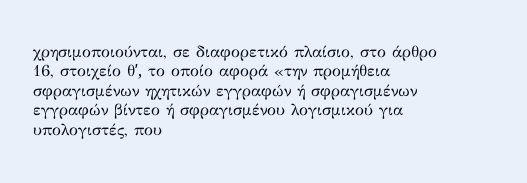χρησιμοποιούνται, σε διαφορετικό πλαίσιο, στο άρθρο 16, στοιχείο θʹ, το οποίο αφορά «την προμήθεια σφραγισμένων ηχητικών εγγραφών ή σφραγισμένων εγγραφών βίντεο ή σφραγισμένου λογισμικού για υπολογιστές, που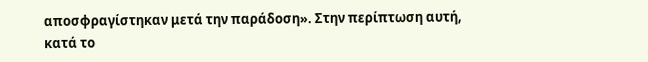αποσφραγίστηκαν μετά την παράδοση». Στην περίπτωση αυτή, κατά το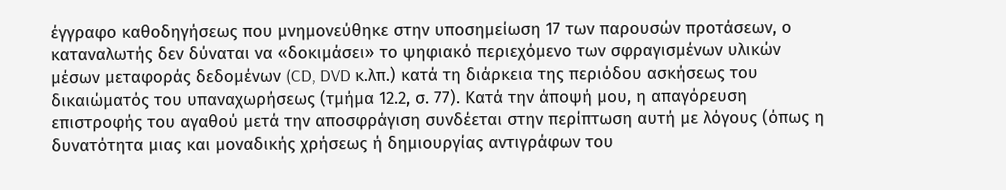έγγραφο καθοδηγήσεως που μνημονεύθηκε στην υποσημείωση 17 των παρουσών προτάσεων, ο καταναλωτής δεν δύναται να «δοκιμάσει» το ψηφιακό περιεχόμενο των σφραγισμένων υλικών μέσων μεταφοράς δεδομένων (CD, DVD κ.λπ.) κατά τη διάρκεια της περιόδου ασκήσεως του δικαιώματός του υπαναχωρήσεως (τμήμα 12.2, σ. 77). Κατά την άποψή μου, η απαγόρευση επιστροφής του αγαθού μετά την αποσφράγιση συνδέεται στην περίπτωση αυτή με λόγους (όπως η δυνατότητα μιας και μοναδικής χρήσεως ή δημιουργίας αντιγράφων του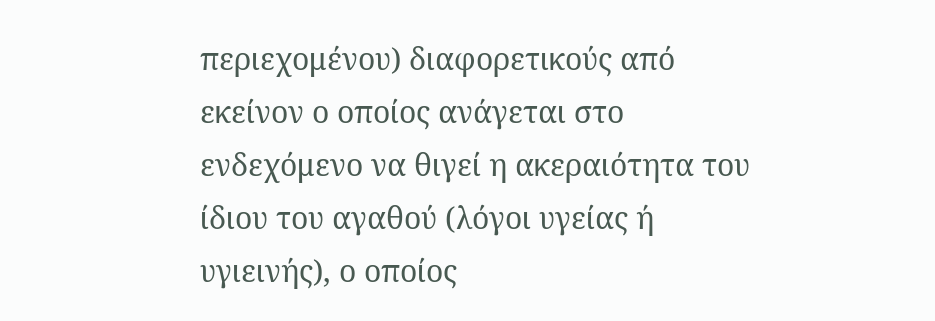περιεχομένου) διαφορετικούς από εκείνον ο οποίος ανάγεται στο ενδεχόμενο να θιγεί η ακεραιότητα του ίδιου του αγαθού (λόγοι υγείας ή υγιεινής), ο οποίος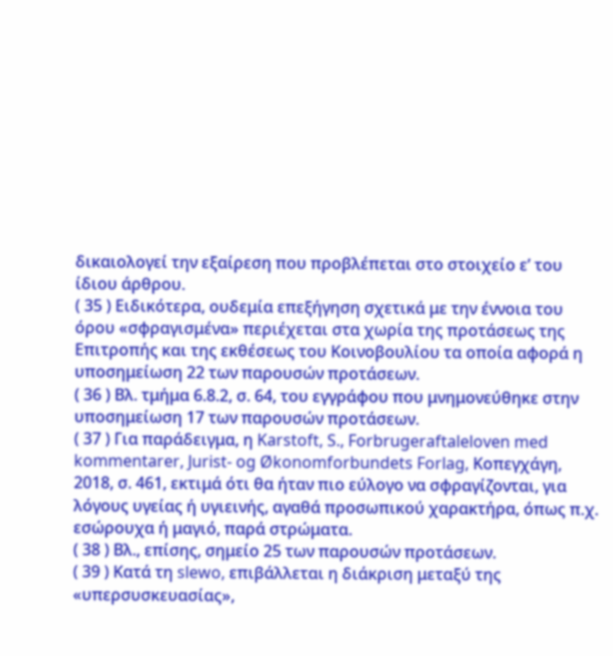δικαιολογεί την εξαίρεση που προβλέπεται στο στοιχείο εʹ του ίδιου άρθρου.
( 35 ) Ειδικότερα, ουδεμία επεξήγηση σχετικά με την έννοια του όρου «σφραγισμένα» περιέχεται στα χωρία της προτάσεως της Επιτροπής και της εκθέσεως του Κοινοβουλίου τα οποία αφορά η υποσημείωση 22 των παρουσών προτάσεων.
( 36 ) Βλ. τμήμα 6.8.2, σ. 64, του εγγράφου που μνημονεύθηκε στην υποσημείωση 17 των παρουσών προτάσεων.
( 37 ) Για παράδειγμα, η Karstoft, S., Forbrugeraftaleloven med kommentarer, Jurist- og Økonomforbundets Forlag, Κοπεγχάγη, 2018, σ. 461, εκτιμά ότι θα ήταν πιο εύλογο να σφραγίζονται, για λόγους υγείας ή υγιεινής, αγαθά προσωπικού χαρακτήρα, όπως π.χ. εσώρουχα ή μαγιό, παρά στρώματα.
( 38 ) Βλ., επίσης, σημείο 25 των παρουσών προτάσεων.
( 39 ) Κατά τη slewo, επιβάλλεται η διάκριση μεταξύ της «υπερσυσκευασίας»,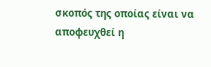σκοπός της οποίας είναι να αποφευχθεί η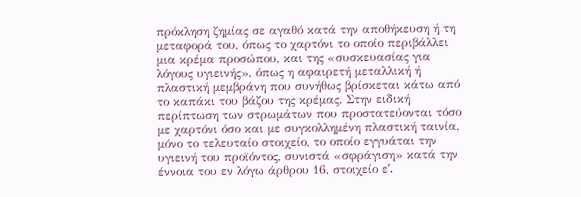πρόκληση ζημίας σε αγαθό κατά την αποθήκευση ή τη μεταφορά του, όπως το χαρτόνι το οποίο περιβάλλει μια κρέμα προσώπου, και της «συσκευασίας για λόγους υγιεινής», όπως η αφαιρετή μεταλλική ή πλαστική μεμβράνη που συνήθως βρίσκεται κάτω από το καπάκι του βάζου της κρέμας. Στην ειδική περίπτωση των στρωμάτων που προστατεύονται τόσο με χαρτόνι όσο και με συγκολλημένη πλαστική ταινία, μόνο το τελευταίο στοιχείο, το οποίο εγγυάται την υγιεινή του προϊόντος, συνιστά «σφράγιση» κατά την έννοια του εν λόγω άρθρου 16, στοιχείο εʹ.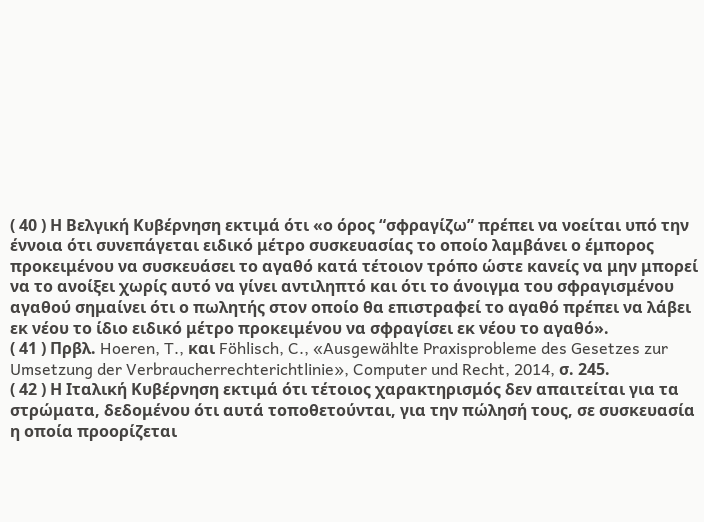( 40 ) Η Βελγική Κυβέρνηση εκτιμά ότι «ο όρος “σφραγίζω” πρέπει να νοείται υπό την έννοια ότι συνεπάγεται ειδικό μέτρο συσκευασίας το οποίο λαμβάνει ο έμπορος προκειμένου να συσκευάσει το αγαθό κατά τέτοιον τρόπο ώστε κανείς να μην μπορεί να το ανοίξει χωρίς αυτό να γίνει αντιληπτό και ότι το άνοιγμα του σφραγισμένου αγαθού σημαίνει ότι ο πωλητής στον οποίο θα επιστραφεί το αγαθό πρέπει να λάβει εκ νέου το ίδιο ειδικό μέτρο προκειμένου να σφραγίσει εκ νέου το αγαθό».
( 41 ) Πρβλ. Hoeren, T., και Föhlisch, C., «Ausgewählte Praxisprobleme des Gesetzes zur Umsetzung der Verbraucherrechterichtlinie», Computer und Recht, 2014, σ. 245.
( 42 ) Η Ιταλική Κυβέρνηση εκτιμά ότι τέτοιος χαρακτηρισμός δεν απαιτείται για τα στρώματα, δεδομένου ότι αυτά τοποθετούνται, για την πώλησή τους, σε συσκευασία η οποία προορίζεται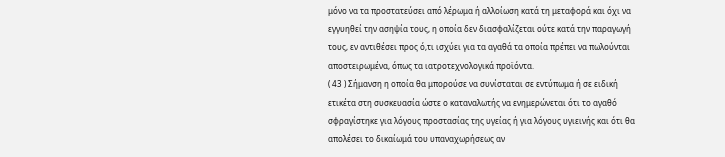μόνο να τα προστατεύσει από λέρωμα ή αλλοίωση κατά τη μεταφορά και όχι να εγγυηθεί την ασηψία τους, η οποία δεν διασφαλίζεται ούτε κατά την παραγωγή τους, εν αντιθέσει προς ό,τι ισχύει για τα αγαθά τα οποία πρέπει να πωλούνται αποστειρωμένα, όπως τα ιατροτεχνολογικά προϊόντα.
( 43 ) Σήμανση η οποία θα μπορούσε να συνίσταται σε εντύπωμα ή σε ειδική ετικέτα στη συσκευασία ώστε ο καταναλωτής να ενημερώνεται ότι το αγαθό σφραγίστηκε για λόγους προστασίας της υγείας ή για λόγους υγιεινής και ότι θα απολέσει το δικαίωμά του υπαναχωρήσεως αν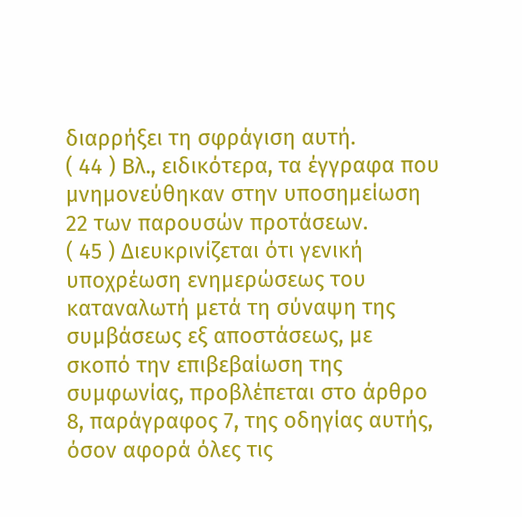διαρρήξει τη σφράγιση αυτή.
( 44 ) Βλ., ειδικότερα, τα έγγραφα που μνημονεύθηκαν στην υποσημείωση 22 των παρουσών προτάσεων.
( 45 ) Διευκρινίζεται ότι γενική υποχρέωση ενημερώσεως του καταναλωτή μετά τη σύναψη της συμβάσεως εξ αποστάσεως, με σκοπό την επιβεβαίωση της συμφωνίας, προβλέπεται στο άρθρο 8, παράγραφος 7, της οδηγίας αυτής, όσον αφορά όλες τις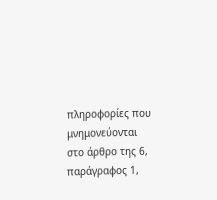πληροφορίες που μνημονεύονται στο άρθρο της 6, παράγραφος 1,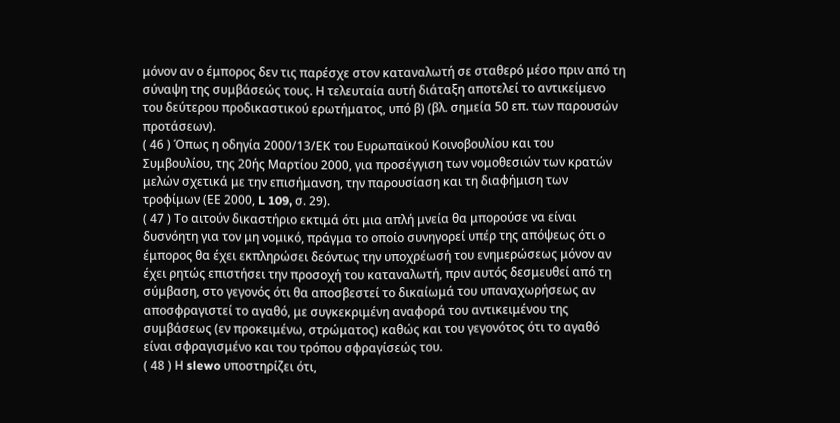μόνον αν ο έμπορος δεν τις παρέσχε στον καταναλωτή σε σταθερό μέσο πριν από τη σύναψη της συμβάσεώς τους. Η τελευταία αυτή διάταξη αποτελεί το αντικείμενο του δεύτερου προδικαστικού ερωτήματος, υπό β) (βλ. σημεία 50 επ. των παρουσών προτάσεων).
( 46 ) Όπως η οδηγία 2000/13/ΕΚ του Ευρωπαϊκού Κοινοβουλίου και του Συμβουλίου, της 20ής Μαρτίου 2000, για προσέγγιση των νομοθεσιών των κρατών μελών σχετικά με την επισήμανση, την παρουσίαση και τη διαφήμιση των τροφίμων (ΕΕ 2000, L 109, σ. 29).
( 47 ) Το αιτούν δικαστήριο εκτιμά ότι μια απλή μνεία θα μπορούσε να είναι δυσνόητη για τον μη νομικό, πράγμα το οποίο συνηγορεί υπέρ της απόψεως ότι ο έμπορος θα έχει εκπληρώσει δεόντως την υποχρέωσή του ενημερώσεως μόνον αν έχει ρητώς επιστήσει την προσοχή του καταναλωτή, πριν αυτός δεσμευθεί από τη σύμβαση, στο γεγονός ότι θα αποσβεστεί το δικαίωμά του υπαναχωρήσεως αν αποσφραγιστεί το αγαθό, με συγκεκριμένη αναφορά του αντικειμένου της συμβάσεως (εν προκειμένω, στρώματος) καθώς και του γεγονότος ότι το αγαθό είναι σφραγισμένο και του τρόπου σφραγίσεώς του.
( 48 ) Η slewo υποστηρίζει ότι,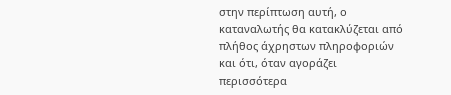στην περίπτωση αυτή, ο καταναλωτής θα κατακλύζεται από πλήθος άχρηστων πληροφοριών και ότι, όταν αγοράζει περισσότερα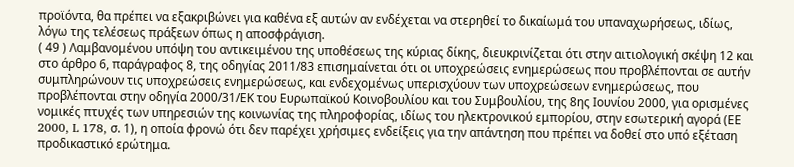προϊόντα, θα πρέπει να εξακριβώνει για καθένα εξ αυτών αν ενδέχεται να στερηθεί το δικαίωμά του υπαναχωρήσεως, ιδίως, λόγω της τελέσεως πράξεων όπως η αποσφράγιση.
( 49 ) Λαμβανομένου υπόψη του αντικειμένου της υποθέσεως της κύριας δίκης, διευκρινίζεται ότι στην αιτιολογική σκέψη 12 και στο άρθρο 6, παράγραφος 8, της οδηγίας 2011/83 επισημαίνεται ότι οι υποχρεώσεις ενημερώσεως που προβλέπονται σε αυτήν συμπληρώνουν τις υποχρεώσεις ενημερώσεως, και ενδεχομένως υπερισχύουν των υποχρεώσεων ενημερώσεως, που προβλέπονται στην οδηγία 2000/31/ΕΚ του Ευρωπαϊκού Κοινοβουλίου και του Συμβουλίου, της 8ης Ιουνίου 2000, για ορισμένες νομικές πτυχές των υπηρεσιών της κοινωνίας της πληροφορίας, ιδίως του ηλεκτρονικού εμπορίου, στην εσωτερική αγορά (ΕΕ 2000, L 178, σ. 1), η οποία φρονώ ότι δεν παρέχει χρήσιμες ενδείξεις για την απάντηση που πρέπει να δοθεί στο υπό εξέταση προδικαστικό ερώτημα.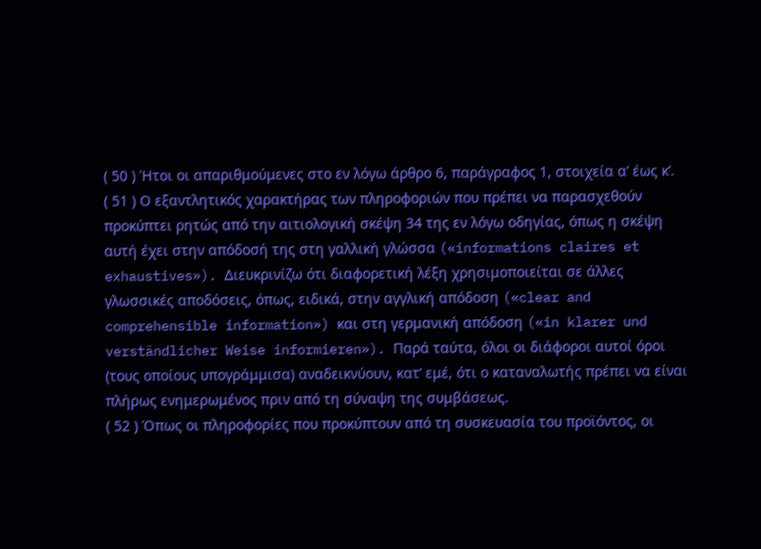( 50 ) Ήτοι οι απαριθμούμενες στο εν λόγω άρθρο 6, παράγραφος 1, στοιχεία αʹ έως κʹ.
( 51 ) Ο εξαντλητικός χαρακτήρας των πληροφοριών που πρέπει να παρασχεθούν προκύπτει ρητώς από την αιτιολογική σκέψη 34 της εν λόγω οδηγίας, όπως η σκέψη αυτή έχει στην απόδοσή της στη γαλλική γλώσσα («informations claires et exhaustives»). Διευκρινίζω ότι διαφορετική λέξη χρησιμοποιείται σε άλλες γλωσσικές αποδόσεις, όπως, ειδικά, στην αγγλική απόδοση («clear and comprehensible information») και στη γερμανική απόδοση («in klarer und verständlicher Weise informieren»). Παρά ταύτα, όλοι οι διάφοροι αυτοί όροι (τους οποίους υπογράμμισα) αναδεικνύουν, κατ’ εμέ, ότι ο καταναλωτής πρέπει να είναι πλήρως ενημερωμένος πριν από τη σύναψη της συμβάσεως.
( 52 ) Όπως οι πληροφορίες που προκύπτουν από τη συσκευασία του προϊόντος, οι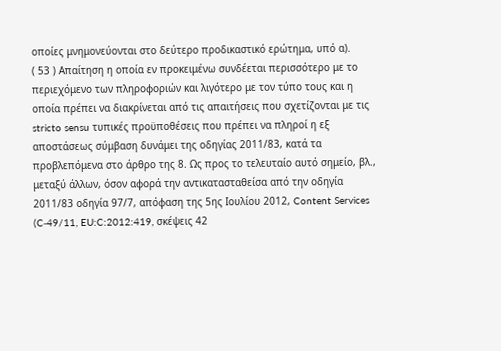οποίες μνημονεύονται στο δεύτερο προδικαστικό ερώτημα, υπό α).
( 53 ) Απαίτηση η οποία εν προκειμένω συνδέεται περισσότερο με το περιεχόμενο των πληροφοριών και λιγότερο με τον τύπο τους και η οποία πρέπει να διακρίνεται από τις απαιτήσεις που σχετίζονται με τις stricto sensu τυπικές προϋποθέσεις που πρέπει να πληροί η εξ αποστάσεως σύμβαση δυνάμει της οδηγίας 2011/83, κατά τα προβλεπόμενα στο άρθρο της 8. Ως προς το τελευταίο αυτό σημείο, βλ., μεταξύ άλλων, όσον αφορά την αντικατασταθείσα από την οδηγία 2011/83 οδηγία 97/7, απόφαση της 5ης Ιουλίου 2012, Content Services (C‑49/11, EU:C:2012:419, σκέψεις 42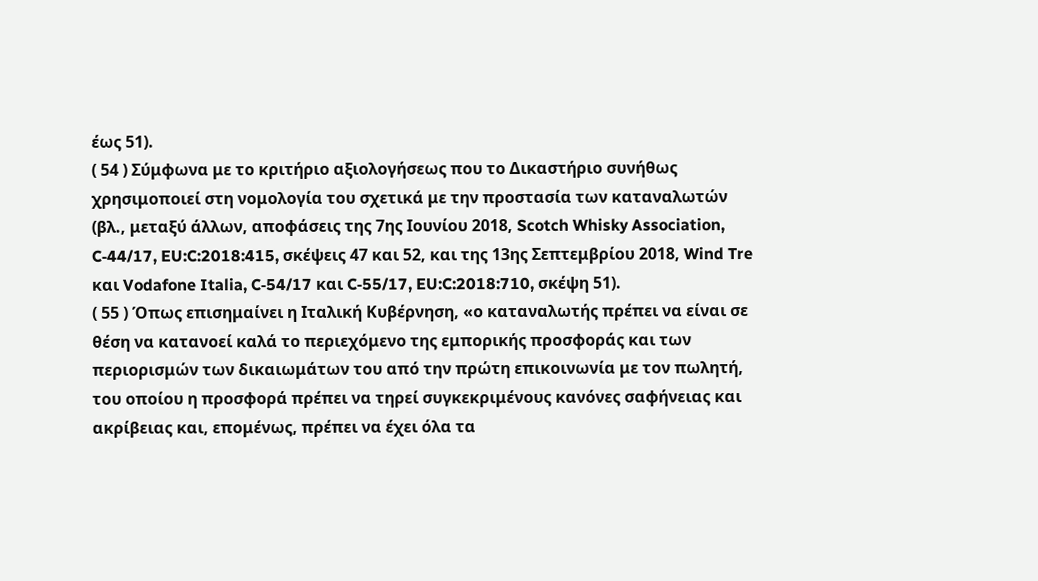έως 51).
( 54 ) Σύμφωνα με το κριτήριο αξιολογήσεως που το Δικαστήριο συνήθως χρησιμοποιεί στη νομολογία του σχετικά με την προστασία των καταναλωτών (βλ., μεταξύ άλλων, αποφάσεις της 7ης Ιουνίου 2018, Scotch Whisky Association, C‑44/17, EU:C:2018:415, σκέψεις 47 και 52, και της 13ης Σεπτεμβρίου 2018, Wind Tre και Vodafone Italia, C‑54/17 και C‑55/17, EU:C:2018:710, σκέψη 51).
( 55 ) Όπως επισημαίνει η Ιταλική Κυβέρνηση, «ο καταναλωτής πρέπει να είναι σε θέση να κατανοεί καλά το περιεχόμενο της εμπορικής προσφοράς και των περιορισμών των δικαιωμάτων του από την πρώτη επικοινωνία με τον πωλητή, του οποίου η προσφορά πρέπει να τηρεί συγκεκριμένους κανόνες σαφήνειας και ακρίβειας και, επομένως, πρέπει να έχει όλα τα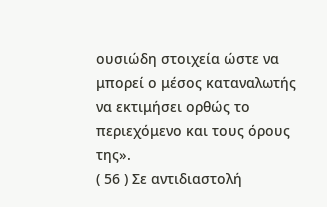ουσιώδη στοιχεία ώστε να μπορεί ο μέσος καταναλωτής να εκτιμήσει ορθώς το περιεχόμενο και τους όρους της».
( 56 ) Σε αντιδιαστολή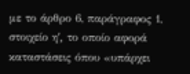με το άρθρο 6, παράγραφος 1, στοιχείο ηʹ, το οποίο αφορά καταστάσεις όπου «υπάρχει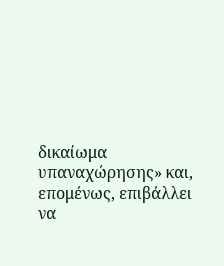δικαίωμα υπαναχώρησης» και, επομένως, επιβάλλει να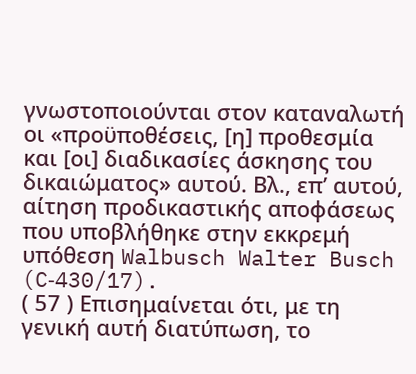γνωστοποιούνται στον καταναλωτή οι «προϋποθέσεις, [η] προθεσμία και [οι] διαδικασίες άσκησης του δικαιώματος» αυτού. Βλ., επ’ αυτού, αίτηση προδικαστικής αποφάσεως που υποβλήθηκε στην εκκρεμή υπόθεση Walbusch Walter Busch (C‑430/17).
( 57 ) Επισημαίνεται ότι, με τη γενική αυτή διατύπωση, το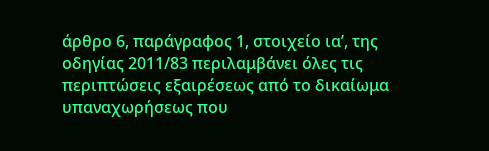άρθρο 6, παράγραφος 1, στοιχείο ιαʹ, της οδηγίας 2011/83 περιλαμβάνει όλες τις περιπτώσεις εξαιρέσεως από το δικαίωμα υπαναχωρήσεως που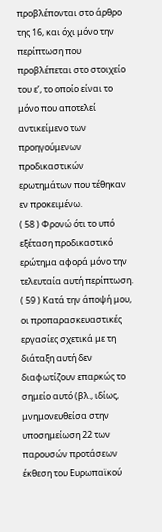προβλέπονται στο άρθρο της 16, και όχι μόνο την περίπτωση που προβλέπεται στο στοιχείο του εʹ, το οποίο είναι το μόνο που αποτελεί αντικείμενο των προηγούμενων προδικαστικών ερωτημάτων που τέθηκαν εν προκειμένω.
( 58 ) Φρονώ ότι το υπό εξέταση προδικαστικό ερώτημα αφορά μόνο την τελευταία αυτή περίπτωση.
( 59 ) Κατά την άποψή μου, οι προπαρασκευαστικές εργασίες σχετικά με τη διάταξη αυτή δεν διαφωτίζουν επαρκώς το σημείο αυτό (βλ., ιδίως, μνημονευθείσα στην υποσημείωση 22 των παρουσών προτάσεων έκθεση του Ευρωπαϊκού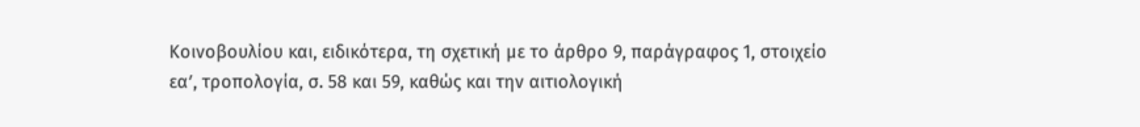Κοινοβουλίου και, ειδικότερα, τη σχετική με το άρθρο 9, παράγραφος 1, στοιχείο εαʹ, τροπολογία, σ. 58 και 59, καθώς και την αιτιολογική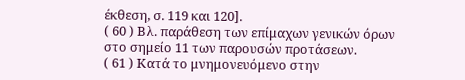έκθεση, σ. 119 και 120].
( 60 ) Βλ. παράθεση των επίμαχων γενικών όρων στο σημείο 11 των παρουσών προτάσεων.
( 61 ) Κατά το μνημονευόμενο στην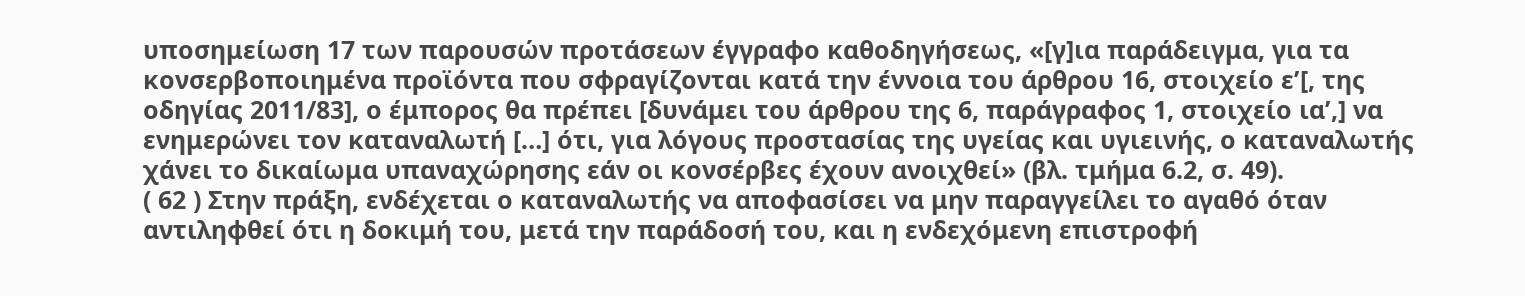υποσημείωση 17 των παρουσών προτάσεων έγγραφο καθοδηγήσεως, «[γ]ια παράδειγμα, για τα κονσερβοποιημένα προϊόντα που σφραγίζονται κατά την έννοια του άρθρου 16, στοιχείο εʹ[, της οδηγίας 2011/83], ο έμπορος θα πρέπει [δυνάμει του άρθρου της 6, παράγραφος 1, στοιχείο ιαʹ,] να ενημερώνει τον καταναλωτή […] ότι, για λόγους προστασίας της υγείας και υγιεινής, ο καταναλωτής χάνει το δικαίωμα υπαναχώρησης εάν οι κονσέρβες έχουν ανοιχθεί» (βλ. τμήμα 6.2, σ. 49).
( 62 ) Στην πράξη, ενδέχεται ο καταναλωτής να αποφασίσει να μην παραγγείλει το αγαθό όταν αντιληφθεί ότι η δοκιμή του, μετά την παράδοσή του, και η ενδεχόμενη επιστροφή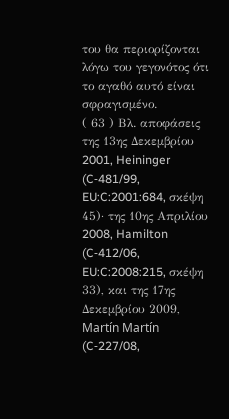του θα περιορίζονται λόγω του γεγονότος ότι το αγαθό αυτό είναι σφραγισμένο.
( 63 ) Βλ. αποφάσεις της 13ης Δεκεμβρίου 2001, Heininger (C‑481/99, EU:C:2001:684, σκέψη 45)· της 10ης Απριλίου 2008, Hamilton (C‑412/06, EU:C:2008:215, σκέψη 33), και της 17ης Δεκεμβρίου 2009, Martín Martín (C‑227/08,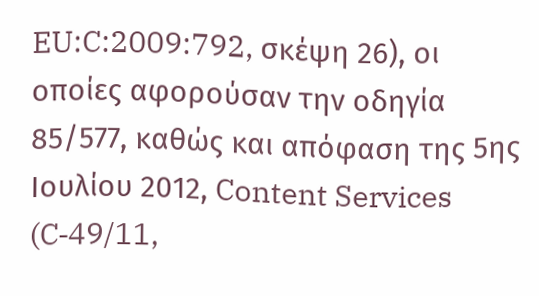EU:C:2009:792, σκέψη 26), οι οποίες αφορούσαν την οδηγία 85/577, καθώς και απόφαση της 5ης Ιουλίου 2012, Content Services (C‑49/11,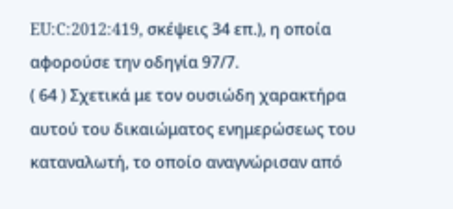EU:C:2012:419, σκέψεις 34 επ.), η οποία αφορούσε την οδηγία 97/7.
( 64 ) Σχετικά με τον ουσιώδη χαρακτήρα αυτού του δικαιώματος ενημερώσεως του καταναλωτή, το οποίο αναγνώρισαν από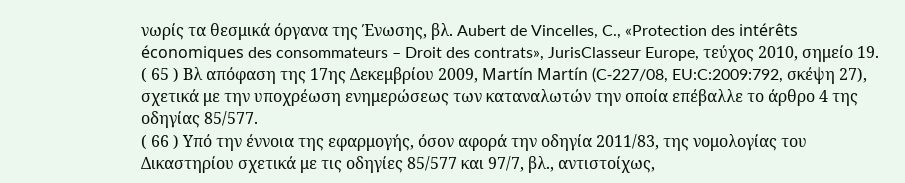νωρίς τα θεσμικά όργανα της Ένωσης, βλ. Aubert de Vincelles, C., «Protection des intérêts économiques des consommateurs – Droit des contrats», JurisClasseur Europe, τεύχος 2010, σημείο 19.
( 65 ) Βλ απόφαση της 17ης Δεκεμβρίου 2009, Martín Martín (C‑227/08, EU:C:2009:792, σκέψη 27), σχετικά με την υποχρέωση ενημερώσεως των καταναλωτών την οποία επέβαλλε το άρθρο 4 της οδηγίας 85/577.
( 66 ) Υπό την έννοια της εφαρμογής, όσον αφορά την οδηγία 2011/83, της νομολογίας του Δικαστηρίου σχετικά με τις οδηγίες 85/577 και 97/7, βλ., αντιστοίχως,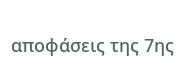αποφάσεις της 7ης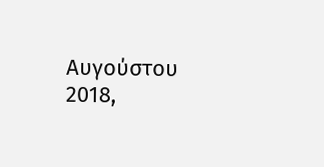Αυγούστου 2018,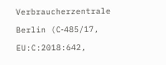Verbraucherzentrale Berlin (C‑485/17, EU:C:2018:642,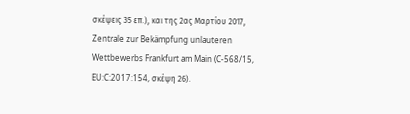σκέψεις 35 επ.), και της 2ας Μαρτίου 2017, Zentrale zur Bekämpfung unlauteren Wettbewerbs Frankfurt am Main (C‑568/15, EU:C:2017:154, σκέψη 26).